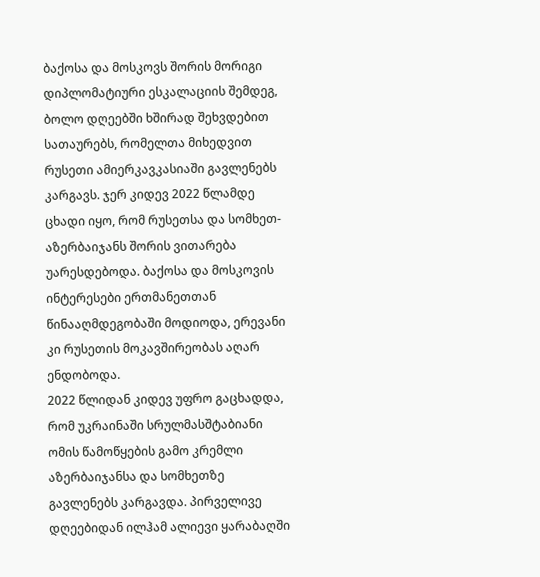ბაქოსა და მოსკოვს შორის მორიგი დიპლომატიური ესკალაციის შემდეგ, ბოლო დღეებში ხშირად შეხვდებით სათაურებს, რომელთა მიხედვით რუსეთი ამიერკავკასიაში გავლენებს კარგავს. ჯერ კიდევ 2022 წლამდე ცხადი იყო, რომ რუსეთსა და სომხეთ-აზერბაიჯანს შორის ვითარება უარესდებოდა. ბაქოსა და მოსკოვის ინტერესები ერთმანეთთან წინააღმდეგობაში მოდიოდა, ერევანი კი რუსეთის მოკავშირეობას აღარ ენდობოდა.
2022 წლიდან კიდევ უფრო გაცხადდა, რომ უკრაინაში სრულმასშტაბიანი ომის წამოწყების გამო კრემლი აზერბაიჯანსა და სომხეთზე გავლენებს კარგავდა. პირველივე დღეებიდან ილჰამ ალიევი ყარაბაღში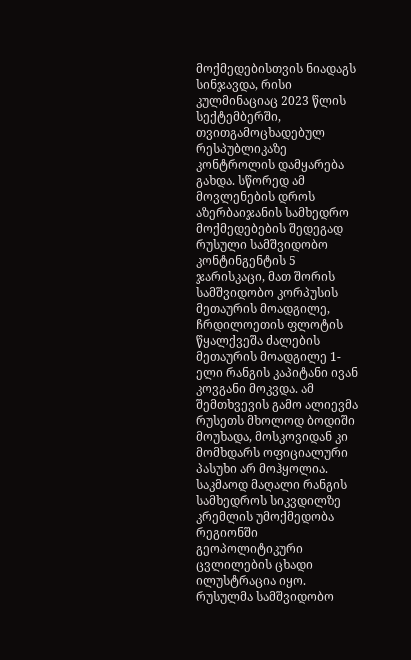მოქმედებისთვის ნიადაგს სინჯავდა, რისი კულმინაციაც 2023 წლის სექტემბერში, თვითგამოცხადებულ რესპუბლიკაზე კონტროლის დამყარება გახდა. სწორედ ამ მოვლენების დროს აზერბაიჯანის სამხედრო მოქმედებების შედეგად რუსული სამშვიდობო კონტინგენტის 5 ჯარისკაცი, მათ შორის სამშვიდობო კორპუსის მეთაურის მოადგილე, ჩრდილოეთის ფლოტის წყალქვეშა ძალების მეთაურის მოადგილე 1-ელი რანგის კაპიტანი ივან კოვგანი მოკვდა. ამ შემთხვევის გამო ალიევმა რუსეთს მხოლოდ ბოდიში მოუხადა, მოსკოვიდან კი მომხდარს ოფიციალური პასუხი არ მოჰყოლია. საკმაოდ მაღალი რანგის სამხედროს სიკვდილზე კრემლის უმოქმედობა რეგიონში გეოპოლიტიკური ცვლილების ცხადი ილუსტრაცია იყო. რუსულმა სამშვიდობო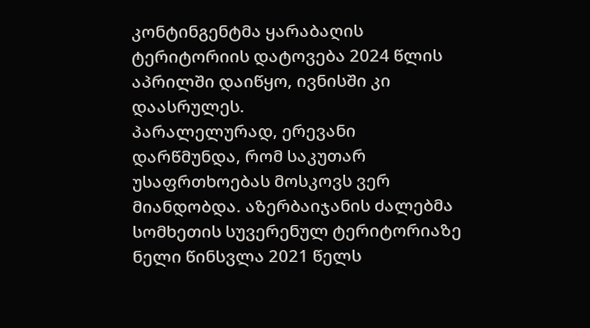კონტინგენტმა ყარაბაღის ტერიტორიის დატოვება 2024 წლის აპრილში დაიწყო, ივნისში კი დაასრულეს.
პარალელურად, ერევანი დარწმუნდა, რომ საკუთარ უსაფრთხოებას მოსკოვს ვერ მიანდობდა. აზერბაიჯანის ძალებმა სომხეთის სუვერენულ ტერიტორიაზე ნელი წინსვლა 2021 წელს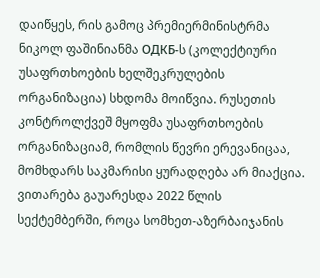დაიწყეს, რის გამოც პრემიერმინისტრმა ნიკოლ ფაშინიანმა ОДКБ-ს (კოლექტიური უსაფრთხოების ხელშეკრულების ორგანიზაცია) სხდომა მოიწვია. რუსეთის კონტროლქვეშ მყოფმა უსაფრთხოების ორგანიზაციამ, რომლის წევრი ერევანიცაა, მომხდარს საკმარისი ყურადღება არ მიაქცია. ვითარება გაუარესდა 2022 წლის სექტემბერში, როცა სომხეთ-აზერბაიჯანის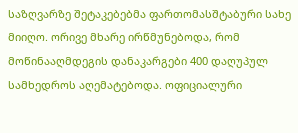საზღვარზე შეტაკებებმა ფართომასშტაბური სახე მიიღო. ორივე მხარე ირწმუნებოდა, რომ მოწინააღმდეგის დანაკარგები 400 დაღუპულ სამხედროს აღემატებოდა. ოფიციალური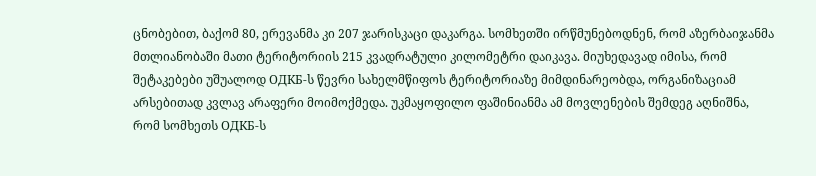ცნობებით, ბაქომ 80, ერევანმა კი 207 ჯარისკაცი დაკარგა. სომხეთში ირწმუნებოდნენ, რომ აზერბაიჯანმა მთლიანობაში მათი ტერიტორიის 215 კვადრატული კილომეტრი დაიკავა. მიუხედავად იმისა, რომ შეტაკებები უშუალოდ ОДКБ-ს წევრი სახელმწიფოს ტერიტორიაზე მიმდინარეობდა, ორგანიზაციამ არსებითად კვლავ არაფერი მოიმოქმედა. უკმაყოფილო ფაშინიანმა ამ მოვლენების შემდეგ აღნიშნა, რომ სომხეთს ОДКБ-ს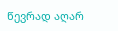წევრად აღარ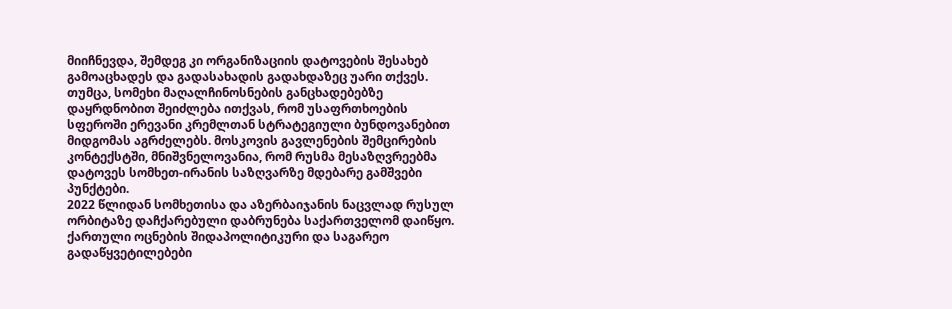მიიჩნევდა, შემდეგ კი ორგანიზაციის დატოვების შესახებ გამოაცხადეს და გადასახადის გადახდაზეც უარი თქვეს. თუმცა, სომეხი მაღალჩინოსნების განცხადებებზე დაყრდნობით შეიძლება ითქვას, რომ უსაფრთხოების სფეროში ერევანი კრემლთან სტრატეგიული ბუნდოვანებით მიდგომას აგრძელებს. მოსკოვის გავლენების შემცირების კონტექსტში, მნიშვნელოვანია, რომ რუსმა მესაზღვრეებმა დატოვეს სომხეთ-ირანის საზღვარზე მდებარე გამშვები პუნქტები.
2022 წლიდან სომხეთისა და აზერბაიჯანის ნაცვლად რუსულ ორბიტაზე დაჩქარებული დაბრუნება საქართველომ დაიწყო. ქართული ოცნების შიდაპოლიტიკური და საგარეო გადაწყვეტილებები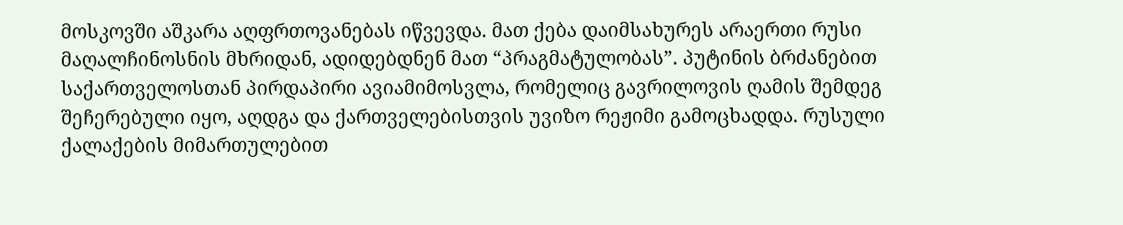მოსკოვში აშკარა აღფრთოვანებას იწვევდა. მათ ქება დაიმსახურეს არაერთი რუსი მაღალჩინოსნის მხრიდან, ადიდებდნენ მათ “პრაგმატულობას”. პუტინის ბრძანებით საქართველოსთან პირდაპირი ავიამიმოსვლა, რომელიც გავრილოვის ღამის შემდეგ შეჩერებული იყო, აღდგა და ქართველებისთვის უვიზო რეჟიმი გამოცხადდა. რუსული ქალაქების მიმართულებით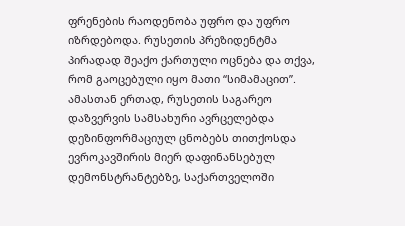ფრენების რაოდენობა უფრო და უფრო იზრდებოდა. რუსეთის პრეზიდენტმა პირადად შეაქო ქართული ოცნება და თქვა, რომ გაოცებული იყო მათი “სიმამაცით”. ამასთან ერთად, რუსეთის საგარეო დაზვერვის სამსახური ავრცელებდა დეზინფორმაციულ ცნობებს თითქოსდა ევროკავშირის მიერ დაფინანსებულ დემონსტრანტებზე, საქართველოში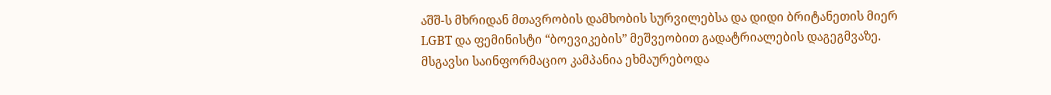აშშ-ს მხრიდან მთავრობის დამხობის სურვილებსა და დიდი ბრიტანეთის მიერ LGBT და ფემინისტი “ბოევიკების” მეშვეობით გადატრიალების დაგეგმვაზე. მსგავსი საინფორმაციო კამპანია ეხმაურებოდა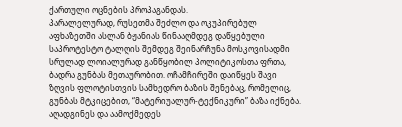ქართული ოცნების პროპაგანდას.
პარალელურად, რუსეთმა შეძლო და ოკუპირებულ აფხაზეთში ასლან ბჟანიას წინააღმდეგ დაწყებული საპროტესტო ტალღის შემდეგ შეინარჩუნა მოსკოვისადმი სრულად ლოიალურად განწყობილ პოლიტიკოსთა ფრთა, ბადრა გუნბას მეთაურობით. ოჩამჩირეში დაიწყეს შავი ზღვის ფლოტისთვის სამხედრო ბაზის შენებაც, რომელიც, გუნბას მტკიცებით, “მატერიუალურ-ტექნიკური” ბაზა იქნება. აღადგინეს და აამოქმედეს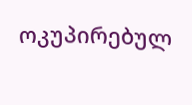ოკუპირებულ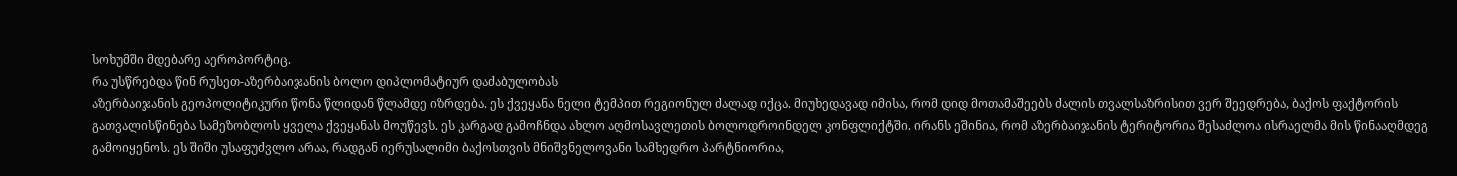სოხუმში მდებარე აეროპორტიც.
რა უსწრებდა წინ რუსეთ-აზერბაიჯანის ბოლო დიპლომატიურ დაძაბულობას
აზერბაიჯანის გეოპოლიტიკური წონა წლიდან წლამდე იზრდება. ეს ქვეყანა ნელი ტემპით რეგიონულ ძალად იქცა. მიუხედავად იმისა, რომ დიდ მოთამაშეებს ძალის თვალსაზრისით ვერ შეედრება, ბაქოს ფაქტორის გათვალისწინება სამეზობლოს ყველა ქვეყანას მოუწევს. ეს კარგად გამოჩნდა ახლო აღმოსავლეთის ბოლოდროინდელ კონფლიქტში. ირანს ეშინია, რომ აზერბაიჯანის ტერიტორია შესაძლოა ისრაელმა მის წინააღმდეგ გამოიყენოს. ეს შიში უსაფუძვლო არაა, რადგან იერუსალიმი ბაქოსთვის მნიშვნელოვანი სამხედრო პარტნიორია,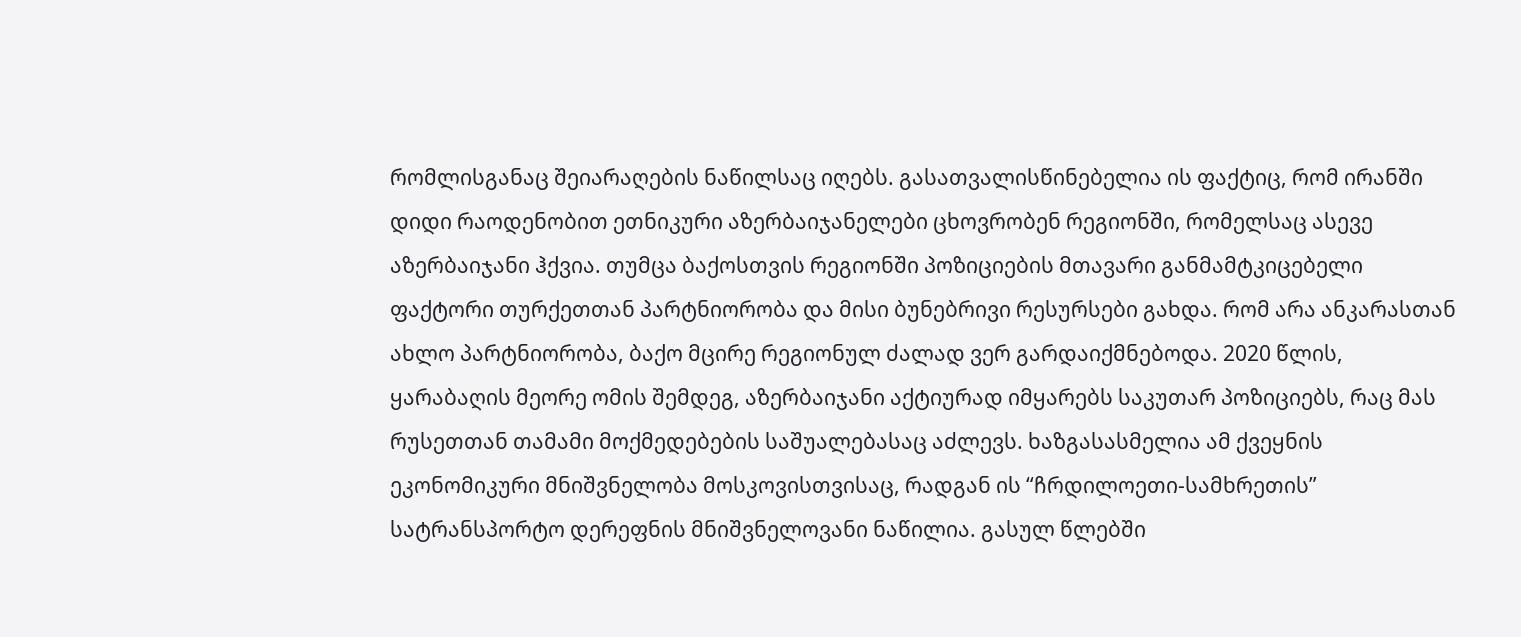რომლისგანაც შეიარაღების ნაწილსაც იღებს. გასათვალისწინებელია ის ფაქტიც, რომ ირანში დიდი რაოდენობით ეთნიკური აზერბაიჯანელები ცხოვრობენ რეგიონში, რომელსაც ასევე აზერბაიჯანი ჰქვია. თუმცა ბაქოსთვის რეგიონში პოზიციების მთავარი განმამტკიცებელი ფაქტორი თურქეთთან პარტნიორობა და მისი ბუნებრივი რესურსები გახდა. რომ არა ანკარასთან ახლო პარტნიორობა, ბაქო მცირე რეგიონულ ძალად ვერ გარდაიქმნებოდა. 2020 წლის, ყარაბაღის მეორე ომის შემდეგ, აზერბაიჯანი აქტიურად იმყარებს საკუთარ პოზიციებს, რაც მას რუსეთთან თამამი მოქმედებების საშუალებასაც აძლევს. ხაზგასასმელია ამ ქვეყნის ეკონომიკური მნიშვნელობა მოსკოვისთვისაც, რადგან ის “ჩრდილოეთი-სამხრეთის” სატრანსპორტო დერეფნის მნიშვნელოვანი ნაწილია. გასულ წლებში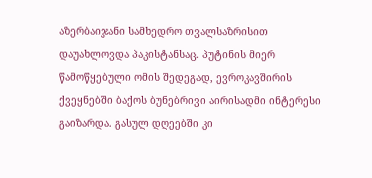აზერბაიჯანი სამხედრო თვალსაზრისით დაუახლოვდა პაკისტანსაც. პუტინის მიერ წამოწყებული ომის შედეგად, ევროკავშირის ქვეყნებში ბაქოს ბუნებრივი აირისადმი ინტერესი გაიზარდა. გასულ დღეებში კი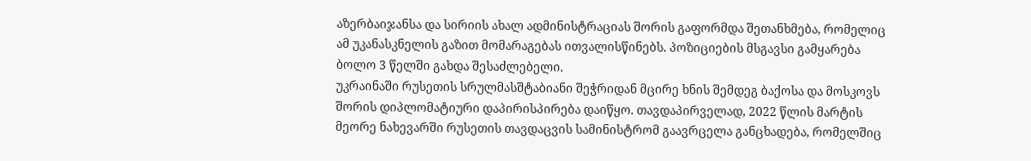აზერბაიჯანსა და სირიის ახალ ადმინისტრაციას შორის გაფორმდა შეთანხმება, რომელიც ამ უკანასკნელის გაზით მომარაგებას ითვალისწინებს. პოზიციების მსგავსი გამყარება ბოლო 3 წელში გახდა შესაძლებელი.
უკრაინაში რუსეთის სრულმასშტაბიანი შეჭრიდან მცირე ხნის შემდეგ ბაქოსა და მოსკოვს შორის დიპლომატიური დაპირისპირება დაიწყო. თავდაპირველად, 2022 წლის მარტის მეორე ნახევარში რუსეთის თავდაცვის სამინისტრომ გაავრცელა განცხადება, რომელშიც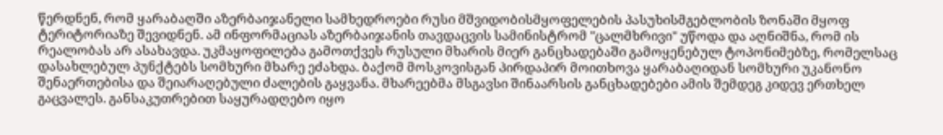წერდნენ, რომ ყარაბაღში აზერბაიჯანელი სამხედროები რუსი მშვიდობისმყოფელების პასუხისმგებლობის ზონაში მყოფ ტერიტორიაზე შევიდნენ. ამ ინფორმაციას აზერბაიჯანის თავდაცვის სამინისტრომ "ცალმხრივი" უწოდა და აღნიშნა, რომ ის რეალობას არ ასახავდა. უკმაყოფილება გამოთქვეს რუსული მხარის მიერ განცხადებაში გამოყენებულ ტოპონიმებზე, რომელსაც დასახლებულ პუნქტებს სომხური მხარე ეძახდა. ბაქომ მოსკოვისგან პირდაპირ მოითხოვა ყარაბაღიდან სომხური უკანონო შენაერთებისა და შეიარაღებული ძალების გაყვანა. მხარეებმა მსგავსი შინაარსის განცხადებები ამის შემდეგ კიდევ ერთხელ გაცვალეს. განსაკუთრებით საყურადღებო იყო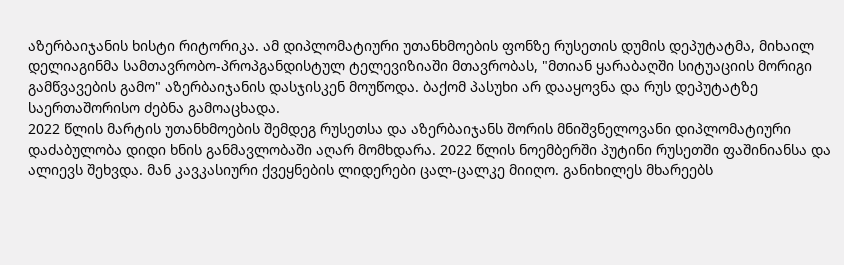აზერბაიჯანის ხისტი რიტორიკა. ამ დიპლომატიური უთანხმოების ფონზე რუსეთის დუმის დეპუტატმა, მიხაილ დელიაგინმა სამთავრობო-პროპგანდისტულ ტელევიზიაში მთავრობას, "მთიან ყარაბაღში სიტუაციის მორიგი გამწვავების გამო" აზერბაიჯანის დასჯისკენ მოუწოდა. ბაქომ პასუხი არ დააყოვნა და რუს დეპუტატზე საერთაშორისო ძებნა გამოაცხადა.
2022 წლის მარტის უთანხმოების შემდეგ რუსეთსა და აზერბაიჯანს შორის მნიშვნელოვანი დიპლომატიური დაძაბულობა დიდი ხნის განმავლობაში აღარ მომხდარა. 2022 წლის ნოემბერში პუტინი რუსეთში ფაშინიანსა და ალიევს შეხვდა. მან კავკასიური ქვეყნების ლიდერები ცალ-ცალკე მიიღო. განიხილეს მხარეებს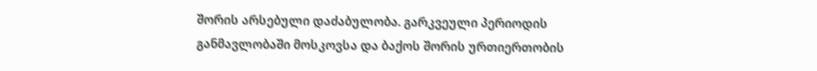შორის არსებული დაძაბულობა. გარკვეული პერიოდის განმავლობაში მოსკოვსა და ბაქოს შორის ურთიერთობის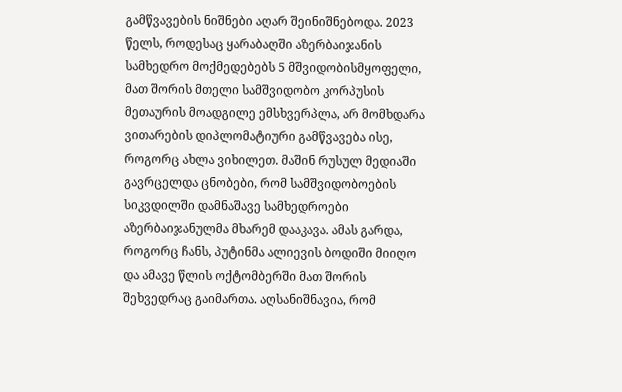გამწვავების ნიშნები აღარ შეინიშნებოდა. 2023 წელს, როდესაც ყარაბაღში აზერბაიჯანის სამხედრო მოქმედებებს 5 მშვიდობისმყოფელი, მათ შორის მთელი სამშვიდობო კორპუსის მეთაურის მოადგილე ემსხვერპლა, არ მომხდარა ვითარების დიპლომატიური გამწვავება ისე, როგორც ახლა ვიხილეთ. მაშინ რუსულ მედიაში გავრცელდა ცნობები, რომ სამშვიდობოების სიკვდილში დამნაშავე სამხედროები აზერბაიჯანულმა მხარემ დააკავა. ამას გარდა, როგორც ჩანს, პუტინმა ალიევის ბოდიში მიიღო და ამავე წლის ოქტომბერში მათ შორის შეხვედრაც გაიმართა. აღსანიშნავია, რომ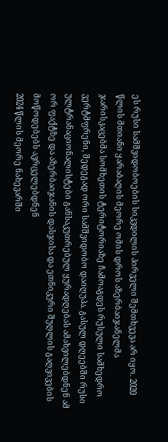ეს რუსი სამშვიდობოების სიკვდილის პირველი შემთხვევა არ იყო. 2020 წლის მთიანი ყარაბაღის მეორე ომის დროს აზერბაიჯანელმა ჯარისკაცებმა სომხეთის ტერიტორიაზე ჩამოაგდეს რუსული სამხედრო ვერტმფრენი, შედეგად ორი სამშვიდობო დაიღუპა. გასულ დღეებში რუსი ულტრანაციონალისტები განსაკუთრებულ ყურადღებას ამახვილებდნენ ამ ორ ფაქტზე და აზერბაიჯანის დასჯისა და ეთნიკური შუღლის გაღვივების მოწოდებებს ავრცელებდნენ
2024 წლის მეორე ნახევარში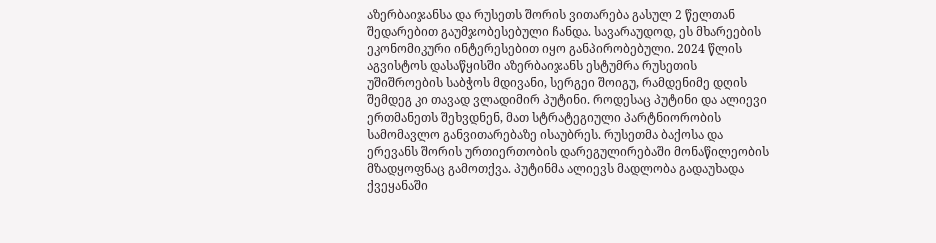აზერბაიჯანსა და რუსეთს შორის ვითარება გასულ 2 წელთან შედარებით გაუმჯობესებული ჩანდა. სავარაუდოდ, ეს მხარეების ეკონომიკური ინტერესებით იყო განპირობებული. 2024 წლის აგვისტოს დასაწყისში აზერბაიჯანს ესტუმრა რუსეთის უშიშროების საბჭოს მდივანი, სერგეი შოიგუ, რამდენიმე დღის შემდეგ კი თავად ვლადიმირ პუტინი. როდესაც პუტინი და ალიევი ერთმანეთს შეხვდნენ, მათ სტრატეგიული პარტნიორობის სამომავლო განვითარებაზე ისაუბრეს. რუსეთმა ბაქოსა და ერევანს შორის ურთიერთობის დარეგულირებაში მონაწილეობის მზადყოფნაც გამოთქვა. პუტინმა ალიევს მადლობა გადაუხადა ქვეყანაში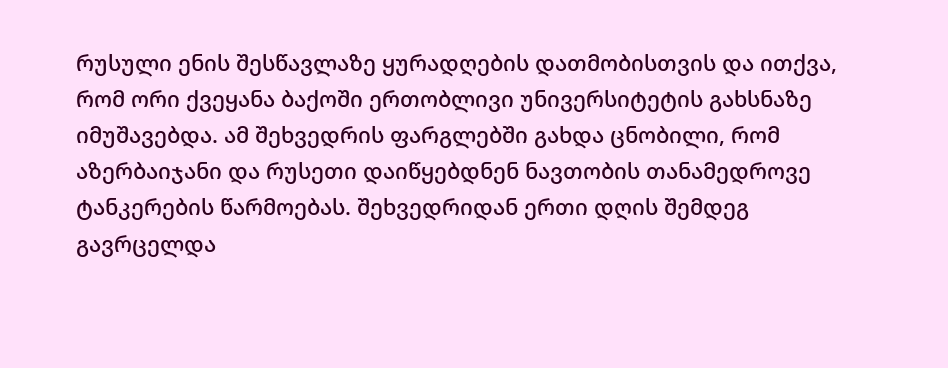რუსული ენის შესწავლაზე ყურადღების დათმობისთვის და ითქვა, რომ ორი ქვეყანა ბაქოში ერთობლივი უნივერსიტეტის გახსნაზე იმუშავებდა. ამ შეხვედრის ფარგლებში გახდა ცნობილი, რომ აზერბაიჯანი და რუსეთი დაიწყებდნენ ნავთობის თანამედროვე ტანკერების წარმოებას. შეხვედრიდან ერთი დღის შემდეგ გავრცელდა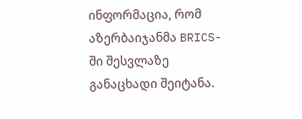ინფორმაცია, რომ აზერბაიჯანმა BRICS-ში შესვლაზე განაცხადი შეიტანა.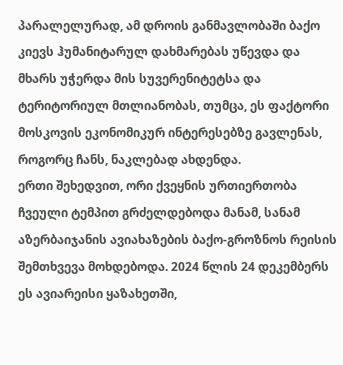პარალელურად, ამ დროის განმავლობაში ბაქო კიევს ჰუმანიტარულ დახმარებას უწევდა და მხარს უჭერდა მის სუვერენიტეტსა და ტერიტორიულ მთლიანობას, თუმცა, ეს ფაქტორი მოსკოვის ეკონომიკურ ინტერესებზე გავლენას, როგორც ჩანს, ნაკლებად ახდენდა.
ერთი შეხედვით, ორი ქვეყნის ურთიერთობა ჩვეული ტემპით გრძელდებოდა მანამ, სანამ აზერბაიჯანის ავიახაზების ბაქო-გროზნოს რეისის შემთხვევა მოხდებოდა. 2024 წლის 24 დეკემბერს ეს ავიარეისი ყაზახეთში,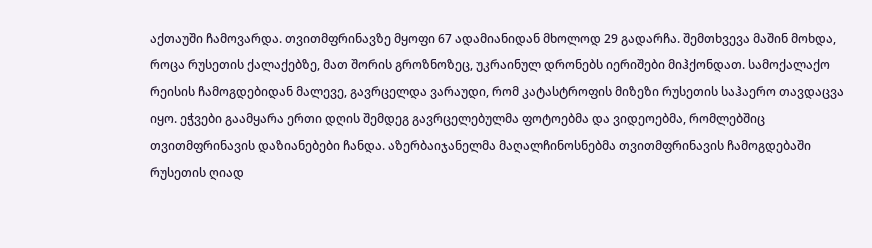აქთაუში ჩამოვარდა. თვითმფრინავზე მყოფი 67 ადამიანიდან მხოლოდ 29 გადარჩა. შემთხვევა მაშინ მოხდა, როცა რუსეთის ქალაქებზე, მათ შორის გროზნოზეც, უკრაინულ დრონებს იერიშები მიჰქონდათ. სამოქალაქო რეისის ჩამოგდებიდან მალევე, გავრცელდა ვარაუდი, რომ კატასტროფის მიზეზი რუსეთის საჰაერო თავდაცვა იყო. ეჭვები გაამყარა ერთი დღის შემდეგ გავრცელებულმა ფოტოებმა და ვიდეოებმა, რომლებშიც თვითმფრინავის დაზიანებები ჩანდა. აზერბაიჯანელმა მაღალჩინოსნებმა თვითმფრინავის ჩამოგდებაში რუსეთის ღიად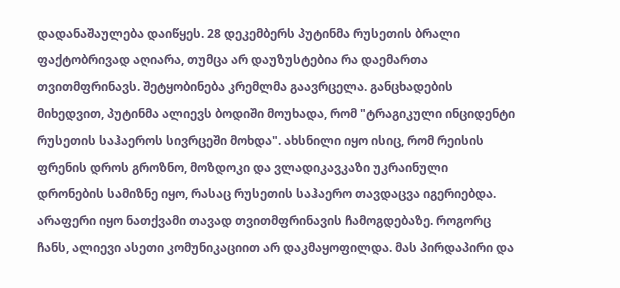დადანაშაულება დაიწყეს. 28 დეკემბერს პუტინმა რუსეთის ბრალი ფაქტობრივად აღიარა, თუმცა არ დაუზუსტებია რა დაემართა თვითმფრინავს. შეტყობინება კრემლმა გაავრცელა. განცხადების მიხედვით, პუტინმა ალიევს ბოდიში მოუხადა, რომ "ტრაგიკული ინციდენტი რუსეთის საჰაეროს სივრცეში მოხდა". ახსნილი იყო ისიც, რომ რეისის ფრენის დროს გროზნო, მოზდოკი და ვლადიკავკაზი უკრაინული დრონების სამიზნე იყო, რასაც რუსეთის საჰაერო თავდაცვა იგერიებდა. არაფერი იყო ნათქვამი თავად თვითმფრინავის ჩამოგდებაზე. როგორც ჩანს, ალიევი ასეთი კომუნიკაციით არ დაკმაყოფილდა. მას პირდაპირი და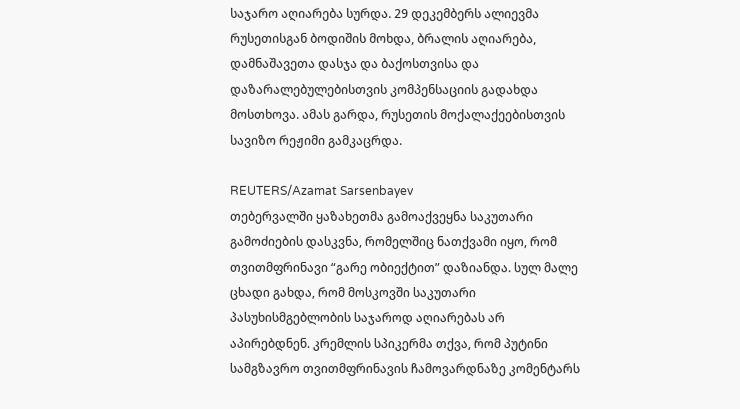საჯარო აღიარება სურდა. 29 დეკემბერს ალიევმა რუსეთისგან ბოდიშის მოხდა, ბრალის აღიარება, დამნაშავეთა დასჯა და ბაქოსთვისა და დაზარალებულებისთვის კომპენსაციის გადახდა მოსთხოვა. ამას გარდა, რუსეთის მოქალაქეებისთვის სავიზო რეჟიმი გამკაცრდა.

REUTERS/Azamat Sarsenbayev
თებერვალში ყაზახეთმა გამოაქვეყნა საკუთარი გამოძიების დასკვნა, რომელშიც ნათქვამი იყო, რომ თვითმფრინავი “გარე ობიექტით” დაზიანდა. სულ მალე ცხადი გახდა, რომ მოსკოვში საკუთარი პასუხისმგებლობის საჯაროდ აღიარებას არ აპირებდნენ. კრემლის სპიკერმა თქვა, რომ პუტინი სამგზავრო თვითმფრინავის ჩამოვარდნაზე კომენტარს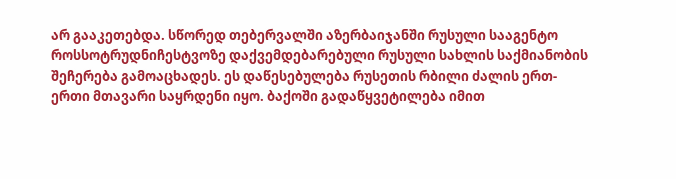არ გააკეთებდა. სწორედ თებერვალში აზერბაიჯანში რუსული სააგენტო როსსოტრუდნიჩესტვოზე დაქვემდებარებული რუსული სახლის საქმიანობის შეჩერება გამოაცხადეს. ეს დაწესებულება რუსეთის რბილი ძალის ერთ-ერთი მთავარი საყრდენი იყო. ბაქოში გადაწყვეტილება იმით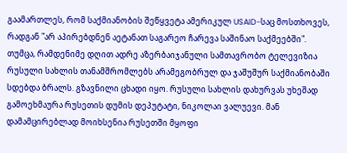გაამართლეს, რომ საქმიანობის შეწყვეტა ამერიკულ USAID-საც მოსთხოვეს, რადგან "არ აპირებდნენ აეტანათ საგარეო ჩარევა საშინაო საქმეებში". თუმცა, რამდენიმე დღით ადრე აზერბაიჯანული სამთავრობო ტელევიზია რუსული სახლის თანამშრომლებს არამეგობრულ და ჯაშუშურ საქმიანობაში სდებდა ბრალს. გზავნილი ცხადი იყო. რუსული სახლის დახურვას უხეშად გამოეხმაურა რუსეთის დუმის დეპუტატი, ნიკოლაი ვალუევი. მან დამამცირებლად მოიხსენია რუსეთში მყოფი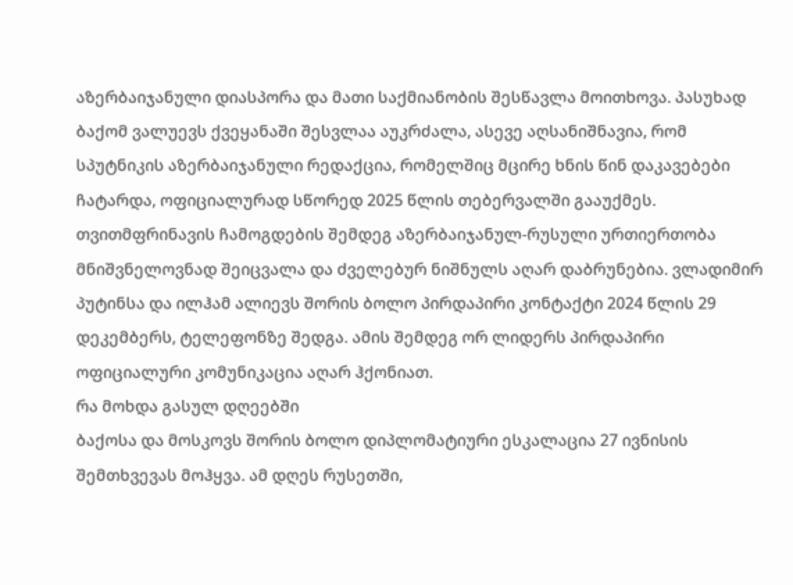აზერბაიჯანული დიასპორა და მათი საქმიანობის შესწავლა მოითხოვა. პასუხად ბაქომ ვალუევს ქვეყანაში შესვლაა აუკრძალა, ასევე აღსანიშნავია, რომ სპუტნიკის აზერბაიჯანული რედაქცია, რომელშიც მცირე ხნის წინ დაკავებები ჩატარდა, ოფიციალურად სწორედ 2025 წლის თებერვალში გააუქმეს. თვითმფრინავის ჩამოგდების შემდეგ აზერბაიჯანულ-რუსული ურთიერთობა მნიშვნელოვნად შეიცვალა და ძველებურ ნიშნულს აღარ დაბრუნებია. ვლადიმირ პუტინსა და ილჰამ ალიევს შორის ბოლო პირდაპირი კონტაქტი 2024 წლის 29 დეკემბერს, ტელეფონზე შედგა. ამის შემდეგ ორ ლიდერს პირდაპირი ოფიციალური კომუნიკაცია აღარ ჰქონიათ.
რა მოხდა გასულ დღეებში
ბაქოსა და მოსკოვს შორის ბოლო დიპლომატიური ესკალაცია 27 ივნისის შემთხვევას მოჰყვა. ამ დღეს რუსეთში,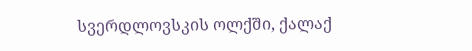სვერდლოვსკის ოლქში, ქალაქ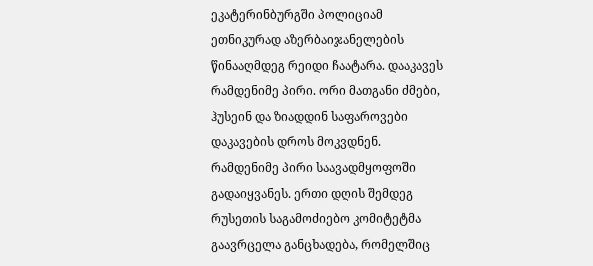ეკატერინბურგში პოლიციამ ეთნიკურად აზერბაიჯანელების წინააღმდეგ რეიდი ჩაატარა. დააკავეს რამდენიმე პირი. ორი მათგანი ძმები, ჰუსეინ და ზიადდინ საფაროვები დაკავების დროს მოკვდნენ. რამდენიმე პირი საავადმყოფოში გადაიყვანეს. ერთი დღის შემდეგ რუსეთის საგამოძიებო კომიტეტმა გაავრცელა განცხადება, რომელშიც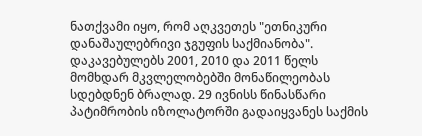ნათქვამი იყო, რომ აღკვეთეს "ეთნიკური დანაშაულებრივი ჯგუფის საქმიანობა". დაკავებულებს 2001, 2010 და 2011 წელს მომხდარ მკვლელობებში მონაწილეობას სდებდნენ ბრალად. 29 ივნისს წინასწარი პატიმრობის იზოლატორში გადაიყვანეს საქმის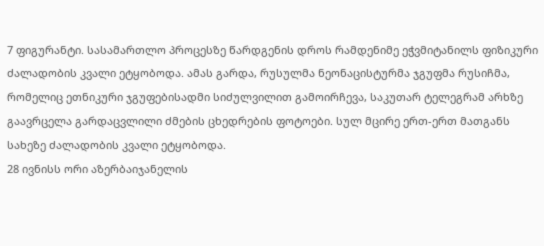7 ფიგურანტი. სასამართლო პროცესზე წარდგენის დროს რამდენიმე ეჭვმიტანილს ფიზიკური ძალადობის კვალი ეტყობოდა. ამას გარდა, რუსულმა ნეონაცისტურმა ჯგუფმა რუსიჩმა, რომელიც ეთნიკური ჯგუფებისადმი სიძულვილით გამოირჩევა, საკუთარ ტელეგრამ არხზე გაავრცელა გარდაცვლილი ძმების ცხედრების ფოტოები. სულ მცირე ერთ-ერთ მათგანს სახეზე ძალადობის კვალი ეტყობოდა.
28 ივნისს ორი აზერბაიჯანელის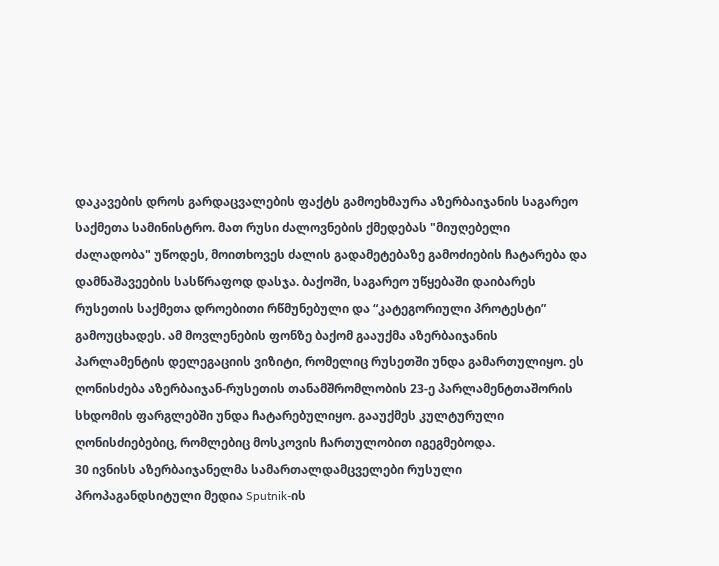დაკავების დროს გარდაცვალების ფაქტს გამოეხმაურა აზერბაიჯანის საგარეო საქმეთა სამინისტრო. მათ რუსი ძალოვნების ქმედებას "მიუღებელი ძალადობა" უწოდეს, მოითხოვეს ძალის გადამეტებაზე გამოძიების ჩატარება და დამნაშავეების სასწრაფოდ დასჯა. ბაქოში, საგარეო უწყებაში დაიბარეს რუსეთის საქმეთა დროებითი რწმუნებული და “კატეგორიული პროტესტი” გამოუცხადეს. ამ მოვლენების ფონზე ბაქომ გააუქმა აზერბაიჯანის პარლამენტის დელეგაციის ვიზიტი, რომელიც რუსეთში უნდა გამართულიყო. ეს ღონისძება აზერბაიჯან-რუსეთის თანამშრომლობის 23-ე პარლამენტთაშორის სხდომის ფარგლებში უნდა ჩატარებულიყო. გააუქმეს კულტურული ღონისძიებებიც, რომლებიც მოსკოვის ჩართულობით იგეგმებოდა.
30 ივნისს აზერბაიჯანელმა სამართალდამცველები რუსული პროპაგანდსიტული მედია Sputnik-ის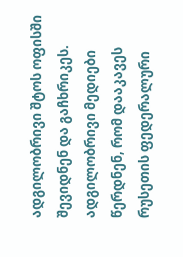ადგილობრივი შტოს ოფისში შევიდნენ და გაჩხრიკეს. ადგილობრივი მედიები წერდნენ, რომ დააკავეს რუსეთის ფედერალური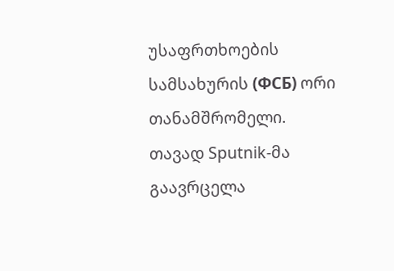უსაფრთხოების სამსახურის (ФСБ) ორი თანამშრომელი. თავად Sputnik-მა გაავრცელა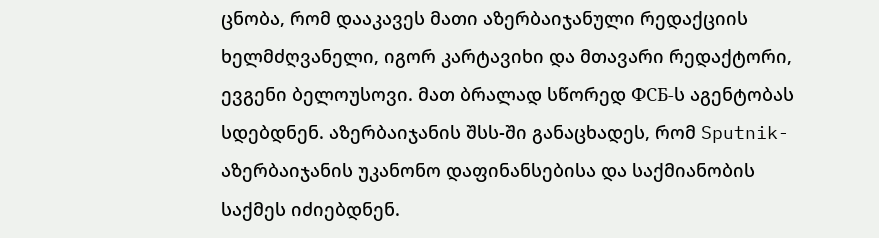ცნობა, რომ დააკავეს მათი აზერბაიჯანული რედაქციის ხელმძღვანელი, იგორ კარტავიხი და მთავარი რედაქტორი, ევგენი ბელოუსოვი. მათ ბრალად სწორედ ФСБ-ს აგენტობას სდებდნენ. აზერბაიჯანის შსს-ში განაცხადეს, რომ Sputnik-აზერბაიჯანის უკანონო დაფინანსებისა და საქმიანობის საქმეს იძიებდნენ.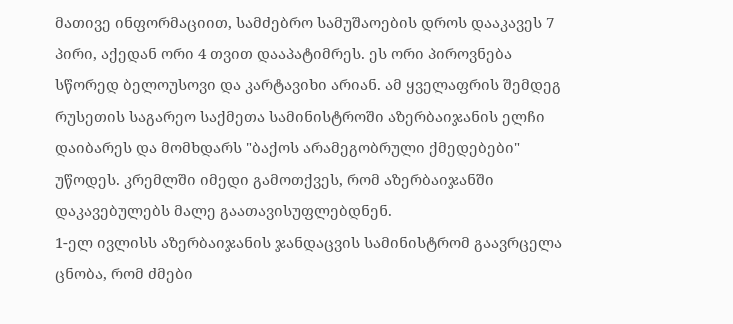მათივე ინფორმაციით, სამძებრო სამუშაოების დროს დააკავეს 7 პირი, აქედან ორი 4 თვით დააპატიმრეს. ეს ორი პიროვნება სწორედ ბელოუსოვი და კარტავიხი არიან. ამ ყველაფრის შემდეგ რუსეთის საგარეო საქმეთა სამინისტროში აზერბაიჯანის ელჩი დაიბარეს და მომხდარს "ბაქოს არამეგობრული ქმედებები" უწოდეს. კრემლში იმედი გამოთქვეს, რომ აზერბაიჯანში დაკავებულებს მალე გაათავისუფლებდნენ.
1-ელ ივლისს აზერბაიჯანის ჯანდაცვის სამინისტრომ გაავრცელა ცნობა, რომ ძმები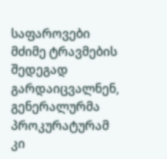საფაროვები მძიმე ტრავმების შედეგად გარდაიცვალნენ, გენერალურმა პროკურატურამ კი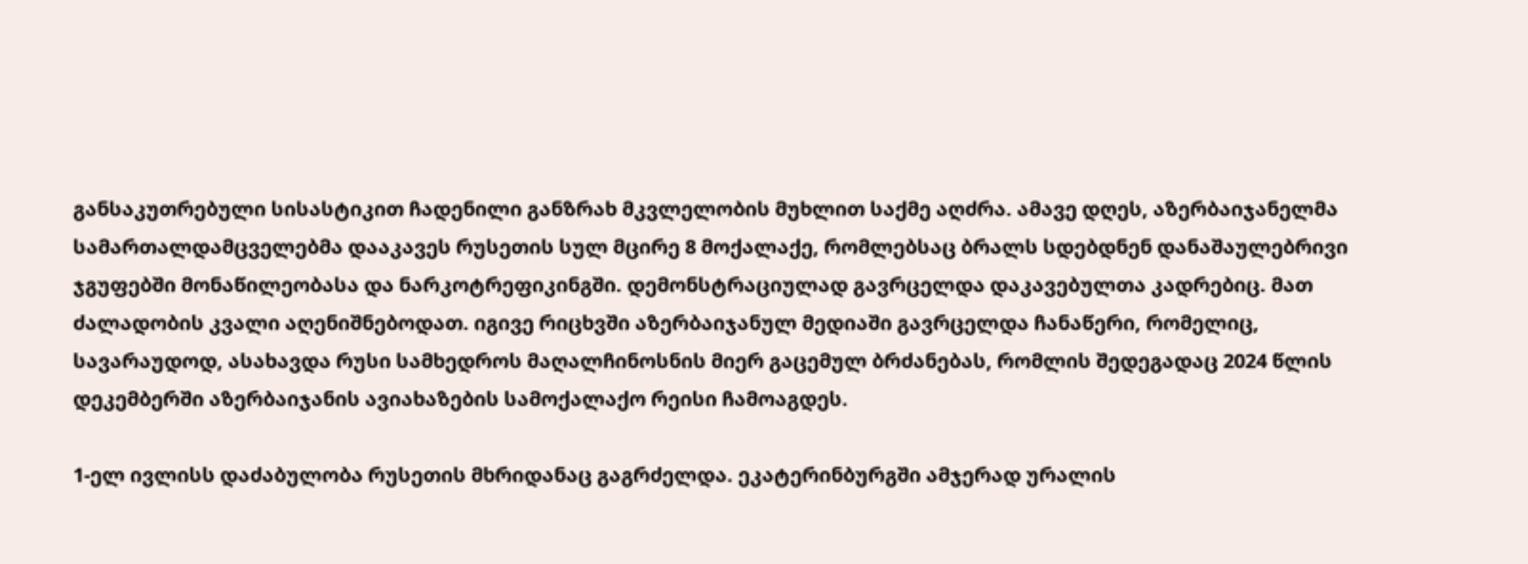განსაკუთრებული სისასტიკით ჩადენილი განზრახ მკვლელობის მუხლით საქმე აღძრა. ამავე დღეს, აზერბაიჯანელმა სამართალდამცველებმა დააკავეს რუსეთის სულ მცირე 8 მოქალაქე, რომლებსაც ბრალს სდებდნენ დანაშაულებრივი ჯგუფებში მონაწილეობასა და ნარკოტრეფიკინგში. დემონსტრაციულად გავრცელდა დაკავებულთა კადრებიც. მათ ძალადობის კვალი აღენიშნებოდათ. იგივე რიცხვში აზერბაიჯანულ მედიაში გავრცელდა ჩანაწერი, რომელიც, სავარაუდოდ, ასახავდა რუსი სამხედროს მაღალჩინოსნის მიერ გაცემულ ბრძანებას, რომლის შედეგადაც 2024 წლის დეკემბერში აზერბაიჯანის ავიახაზების სამოქალაქო რეისი ჩამოაგდეს.

1-ელ ივლისს დაძაბულობა რუსეთის მხრიდანაც გაგრძელდა. ეკატერინბურგში ამჯერად ურალის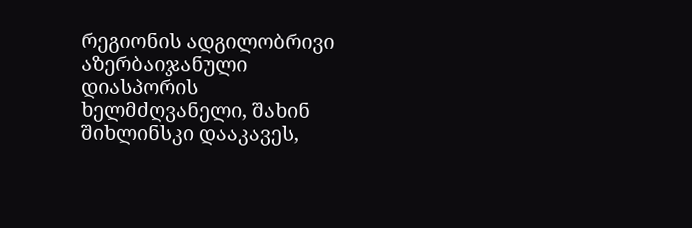რეგიონის ადგილობრივი აზერბაიჯანული დიასპორის ხელმძღვანელი, შახინ შიხლინსკი დააკავეს,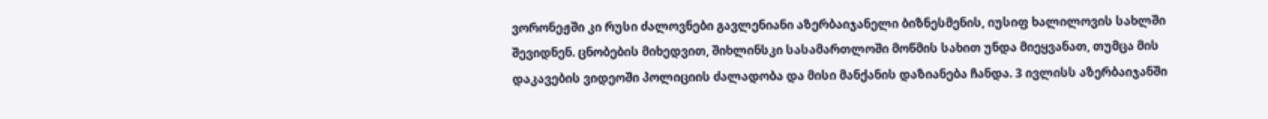ვორონეჟში კი რუსი ძალოვნები გავლენიანი აზერბაიჯანელი ბიზნესმენის, იუსიფ ხალილოვის სახლში შევიდნენ. ცნობების მიხედვით, შიხლინსკი სასამართლოში მოწმის სახით უნდა მიეყვანათ, თუმცა მის დაკავების ვიდეოში პოლიციის ძალადობა და მისი მანქანის დაზიანება ჩანდა. 3 ივლისს აზერბაიჯანში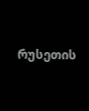რუსეთის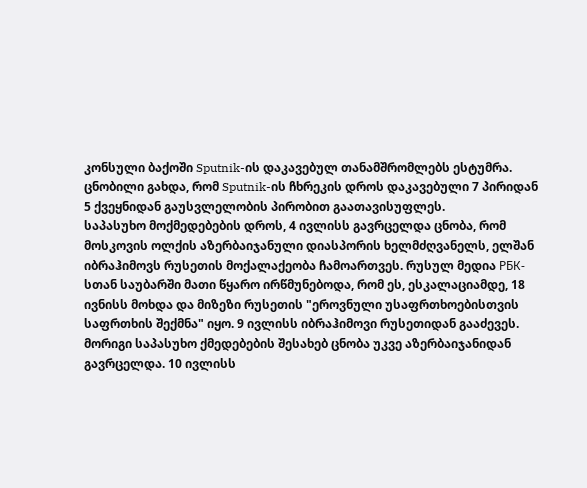კონსული ბაქოში Sputnik-ის დაკავებულ თანამშრომლებს ესტუმრა. ცნობილი გახდა, რომ Sputnik-ის ჩხრეკის დროს დაკავებული 7 პირიდან 5 ქვეყნიდან გაუსვლელობის პირობით გაათავისუფლეს.
საპასუხო მოქმედებების დროს, 4 ივლისს გავრცელდა ცნობა, რომ მოსკოვის ოლქის აზერბაიჯანული დიასპორის ხელმძღვანელს, ელშან იბრაჰიმოვს რუსეთის მოქალაქეობა ჩამოართვეს. რუსულ მედია РБК-სთან საუბარში მათი წყარო ირწმუნებოდა, რომ ეს, ესკალაციამდე, 18 ივნისს მოხდა და მიზეზი რუსეთის "ეროვნული უსაფრთხოებისთვის საფრთხის შექმნა" იყო. 9 ივლისს იბრაჰიმოვი რუსეთიდან გააძევეს. მორიგი საპასუხო ქმედებების შესახებ ცნობა უკვე აზერბაიჯანიდან გავრცელდა. 10 ივლისს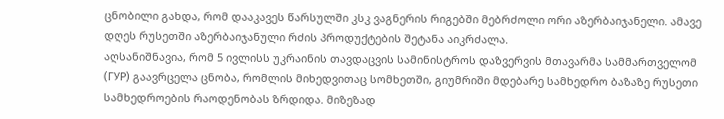ცნობილი გახდა, რომ დააკავეს წარსულში კსკ ვაგნერის რიგებში მებრძოლი ორი აზერბაიჯანელი. ამავე დღეს რუსეთში აზერბაიჯანული რძის პროდუქტების შეტანა აიკრძალა.
აღსანიშნავია, რომ 5 ივლისს უკრაინის თავდაცვის სამინისტროს დაზვერვის მთავარმა სამმართველომ (ГУР) გაავრცელა ცნობა, რომლის მიხედვითაც სომხეთში, გიუმრიში მდებარე სამხედრო ბაზაზე რუსეთი სამხედროების რაოდენობას ზრდიდა. მიზეზად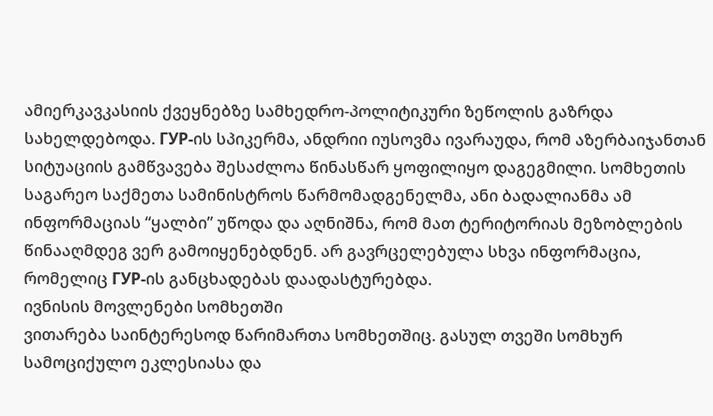ამიერკავკასიის ქვეყნებზე სამხედრო-პოლიტიკური ზეწოლის გაზრდა სახელდებოდა. ГУР-ის სპიკერმა, ანდრიი იუსოვმა ივარაუდა, რომ აზერბაიჯანთან სიტუაციის გამწვავება შესაძლოა წინასწარ ყოფილიყო დაგეგმილი. სომხეთის საგარეო საქმეთა სამინისტროს წარმომადგენელმა, ანი ბადალიანმა ამ ინფორმაციას “ყალბი” უწოდა და აღნიშნა, რომ მათ ტერიტორიას მეზობლების წინააღმდეგ ვერ გამოიყენებდნენ. არ გავრცელებულა სხვა ინფორმაცია, რომელიც ГУР-ის განცხადებას დაადასტურებდა.
ივნისის მოვლენები სომხეთში
ვითარება საინტერესოდ წარიმართა სომხეთშიც. გასულ თვეში სომხურ სამოციქულო ეკლესიასა და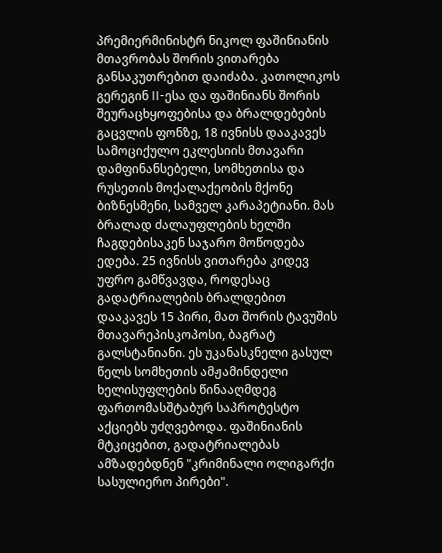პრემიერმინისტრ ნიკოლ ფაშინიანის მთავრობას შორის ვითარება განსაკუთრებით დაიძაბა. კათოლიკოს გერეგინ II-ესა და ფაშინიანს შორის შეურაცხყოფებისა და ბრალდებების გაცვლის ფონზე, 18 ივნისს დააკავეს სამოციქულო ეკლესიის მთავარი დამფინანსებელი, სომხეთისა და რუსეთის მოქალაქეობის მქონე ბიზნესმენი, სამველ კარაპეტიანი. მას ბრალად ძალაუფლების ხელში ჩაგდებისაკენ საჯარო მოწოდება ედება. 25 ივნისს ვითარება კიდევ უფრო გამწვავდა, როდესაც გადატრიალების ბრალდებით დააკავეს 15 პირი, მათ შორის ტავუშის მთავარეპისკოპოსი, ბაგრატ გალსტანიანი. ეს უკანასკნელი გასულ წელს სომხეთის ამჟამინდელი ხელისუფლების წინააღმდეგ ფართომასშტაბურ საპროტესტო აქციებს უძღვებოდა. ფაშინიანის მტკიცებით, გადატრიალებას ამზადებდნენ "კრიმინალი ოლიგარქი სასულიერო პირები".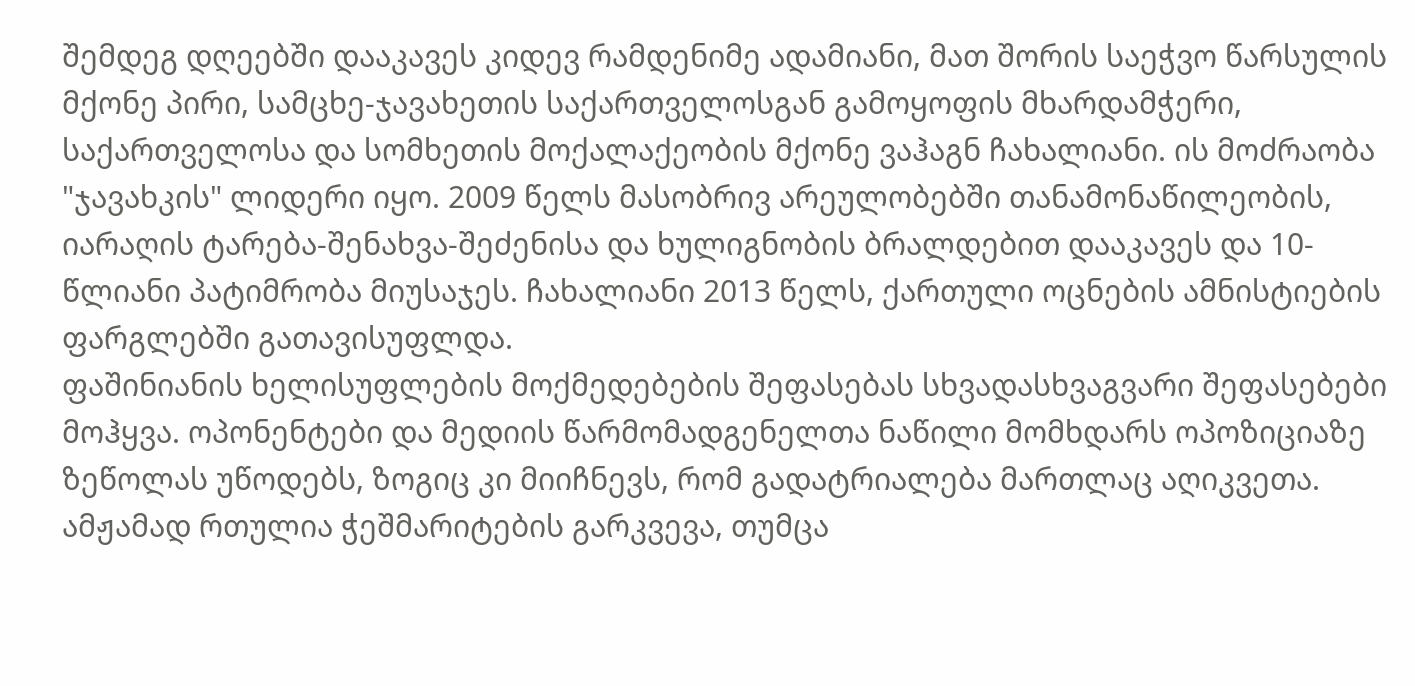შემდეგ დღეებში დააკავეს კიდევ რამდენიმე ადამიანი, მათ შორის საეჭვო წარსულის მქონე პირი, სამცხე-ჯავახეთის საქართველოსგან გამოყოფის მხარდამჭერი, საქართველოსა და სომხეთის მოქალაქეობის მქონე ვაჰაგნ ჩახალიანი. ის მოძრაობა "ჯავახკის" ლიდერი იყო. 2009 წელს მასობრივ არეულობებში თანამონაწილეობის, იარაღის ტარება-შენახვა-შეძენისა და ხულიგნობის ბრალდებით დააკავეს და 10-წლიანი პატიმრობა მიუსაჯეს. ჩახალიანი 2013 წელს, ქართული ოცნების ამნისტიების ფარგლებში გათავისუფლდა.
ფაშინიანის ხელისუფლების მოქმედებების შეფასებას სხვადასხვაგვარი შეფასებები მოჰყვა. ოპონენტები და მედიის წარმომადგენელთა ნაწილი მომხდარს ოპოზიციაზე ზეწოლას უწოდებს, ზოგიც კი მიიჩნევს, რომ გადატრიალება მართლაც აღიკვეთა. ამჟამად რთულია ჭეშმარიტების გარკვევა, თუმცა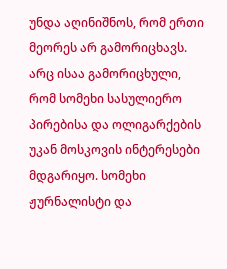უნდა აღინიშნოს, რომ ერთი მეორეს არ გამორიცხავს. არც ისაა გამორიცხული, რომ სომეხი სასულიერო პირებისა და ოლიგარქების უკან მოსკოვის ინტერესები მდგარიყო. სომეხი ჟურნალისტი და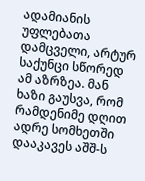ადამიანის უფლებათა დამცველი, არტურ საქუნცი სწორედ ამ აზრზეა. მან ხაზი გაუსვა, რომ რამდენიმე დღით ადრე სომხეთში დააკავეს აშშ-ს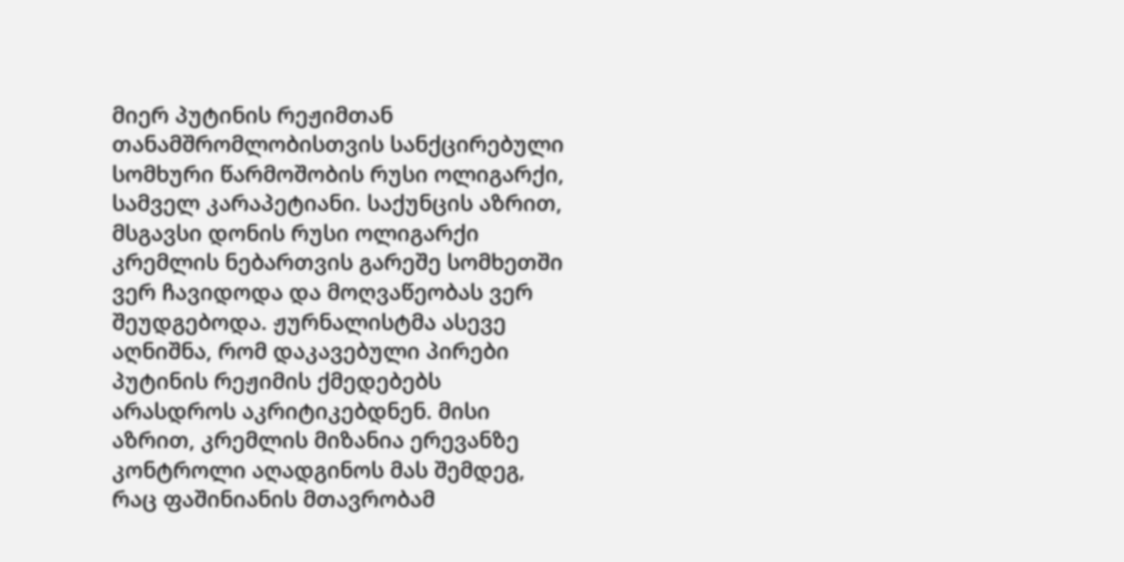მიერ პუტინის რეჟიმთან თანამშრომლობისთვის სანქცირებული სომხური წარმოშობის რუსი ოლიგარქი, სამველ კარაპეტიანი. საქუნცის აზრით, მსგავსი დონის რუსი ოლიგარქი კრემლის ნებართვის გარეშე სომხეთში ვერ ჩავიდოდა და მოღვაწეობას ვერ შეუდგებოდა. ჟურნალისტმა ასევე აღნიშნა, რომ დაკავებული პირები პუტინის რეჟიმის ქმედებებს არასდროს აკრიტიკებდნენ. მისი აზრით, კრემლის მიზანია ერევანზე კონტროლი აღადგინოს მას შემდეგ, რაც ფაშინიანის მთავრობამ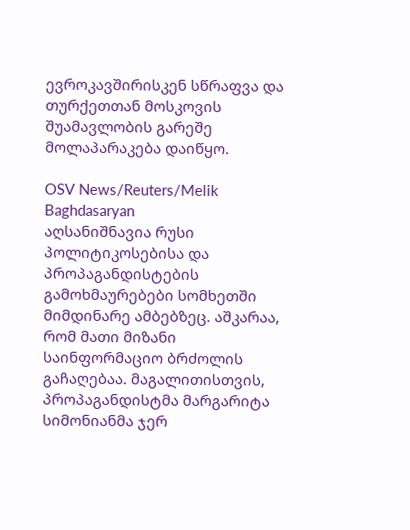ევროკავშირისკენ სწრაფვა და თურქეთთან მოსკოვის შუამავლობის გარეშე მოლაპარაკება დაიწყო.

OSV News/Reuters/Melik Baghdasaryan
აღსანიშნავია რუსი პოლიტიკოსებისა და პროპაგანდისტების გამოხმაურებები სომხეთში მიმდინარე ამბებზეც. აშკარაა, რომ მათი მიზანი საინფორმაციო ბრძოლის გაჩაღებაა. მაგალითისთვის, პროპაგანდისტმა მარგარიტა სიმონიანმა ჯერ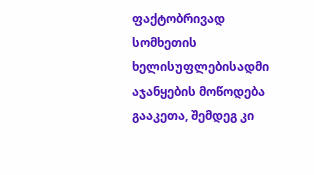ფაქტობრივად სომხეთის ხელისუფლებისადმი აჯანყების მოწოდება გააკეთა, შემდეგ კი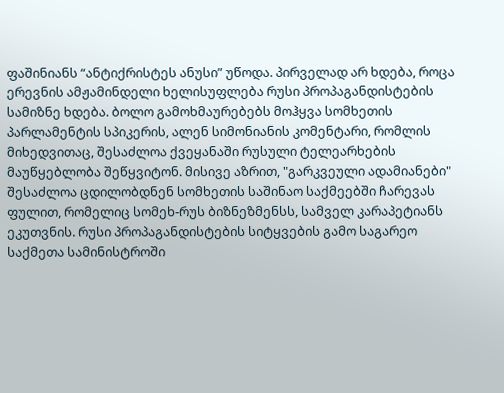ფაშინიანს “ანტიქრისტეს ანუსი” უწოდა. პირველად არ ხდება, როცა ერევნის ამჟამინდელი ხელისუფლება რუსი პროპაგანდისტების სამიზნე ხდება. ბოლო გამოხმაურებებს მოჰყვა სომხეთის პარლამენტის სპიკერის, ალენ სიმონიანის კომენტარი, რომლის მიხედვითაც, შესაძლოა ქვეყანაში რუსული ტელეარხების მაუწყებლობა შეწყვიტონ. მისივე აზრით, "გარკვეული ადამიანები" შესაძლოა ცდილობდნენ სომხეთის საშინაო საქმეებში ჩარევას ფულით, რომელიც სომეხ-რუს ბიზნეზმენსს, სამველ კარაპეტიანს ეკუთვნის. რუსი პროპაგანდისტების სიტყვების გამო საგარეო საქმეთა სამინისტროში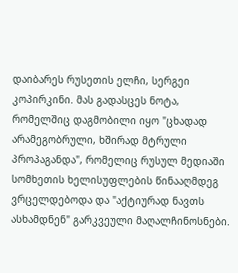დაიბარეს რუსეთის ელჩი, სერგეი კოპირკინი. მას გადასცეს ნოტა, რომელშიც დაგმობილი იყო "ცხადად არამეგობრული, ხშირად მტრული პროპაგანდა", რომელიც რუსულ მედიაში სომხეთის ხელისუფლების წინააღმდეგ ვრცელდებოდა და "აქტიურად ნავთს ასხამდნენ" გარკვეული მაღალჩინოსნები.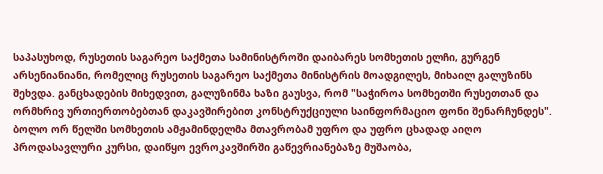საპასუხოდ, რუსეთის საგარეო საქმეთა სამინისტროში დაიბარეს სომხეთის ელჩი, გურგენ არსენიანიანი, რომელიც რუსეთის საგარეო საქმეთა მინისტრის მოადგილეს, მიხაილ გალუზინს შეხვდა. განცხადების მიხედვით, გალუზინმა ხაზი გაუსვა, რომ "საჭიროა სომხეთში რუსეთთან და ორმხრივ ურთიერთობებთან დაკავშირებით კონსტრუქციული საინფორმაციო ფონი შენარჩუნდეს".
ბოლო ორ წელში სომხეთის ამჟამინდელმა მთავრობამ უფრო და უფრო ცხადად აიღო პროდასავლური კურსი, დაიწყო ევროკავშირში გაწევრიანებაზე მუშაობა,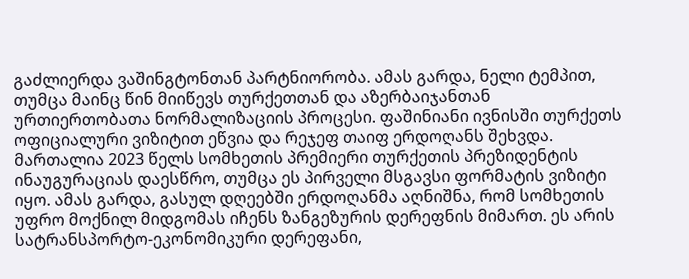გაძლიერდა ვაშინგტონთან პარტნიორობა. ამას გარდა, ნელი ტემპით, თუმცა მაინც წინ მიიწევს თურქეთთან და აზერბაიჯანთან ურთიერთობათა ნორმალიზაციის პროცესი. ფაშინიანი ივნისში თურქეთს ოფიციალური ვიზიტით ეწვია და რეჯეფ თაიფ ერდოღანს შეხვდა. მართალია 2023 წელს სომხეთის პრემიერი თურქეთის პრეზიდენტის ინაუგურაციას დაესწრო, თუმცა ეს პირველი მსგავსი ფორმატის ვიზიტი იყო. ამას გარდა, გასულ დღეებში ერდოღანმა აღნიშნა, რომ სომხეთის უფრო მოქნილ მიდგომას იჩენს ზანგეზურის დერეფნის მიმართ. ეს არის სატრანსპორტო-ეკონომიკური დერეფანი,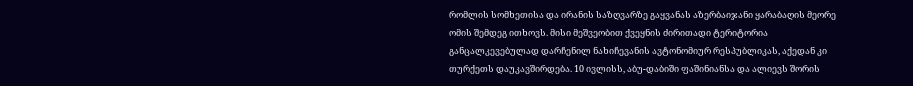რომლის სომხეთისა და ირანის საზღვარზე გაყვანას აზერბაიჯანი ყარაბაღის მეორე ომის შემდეგ ითხოვს. მისი მეშვეობით ქვეყნის ძირითადი ტერიტორია განცალკევებულად დარჩენილ ნახიჩევანის ავტონომიურ რესპუბლიკას, აქედან კი თურქეთს დაუკავშირდება. 10 ივლისს, აბუ-დაბიში ფაშინიანსა და ალიევს შორის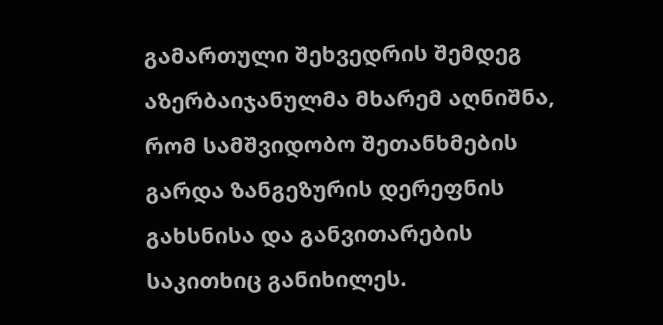გამართული შეხვედრის შემდეგ აზერბაიჯანულმა მხარემ აღნიშნა, რომ სამშვიდობო შეთანხმების გარდა ზანგეზურის დერეფნის გახსნისა და განვითარების საკითხიც განიხილეს.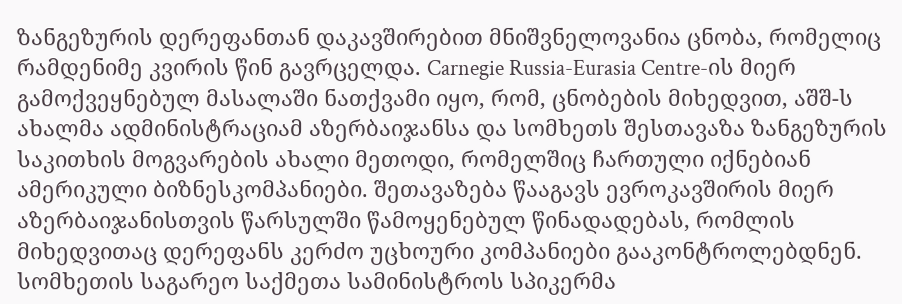ზანგეზურის დერეფანთან დაკავშირებით მნიშვნელოვანია ცნობა, რომელიც რამდენიმე კვირის წინ გავრცელდა. Carnegie Russia-Eurasia Centre-ის მიერ გამოქვეყნებულ მასალაში ნათქვამი იყო, რომ, ცნობების მიხედვით, აშშ-ს ახალმა ადმინისტრაციამ აზერბაიჯანსა და სომხეთს შესთავაზა ზანგეზურის საკითხის მოგვარების ახალი მეთოდი, რომელშიც ჩართული იქნებიან ამერიკული ბიზნესკომპანიები. შეთავაზება წააგავს ევროკავშირის მიერ აზერბაიჯანისთვის წარსულში წამოყენებულ წინადადებას, რომლის მიხედვითაც დერეფანს კერძო უცხოური კომპანიები გააკონტროლებდნენ. სომხეთის საგარეო საქმეთა სამინისტროს სპიკერმა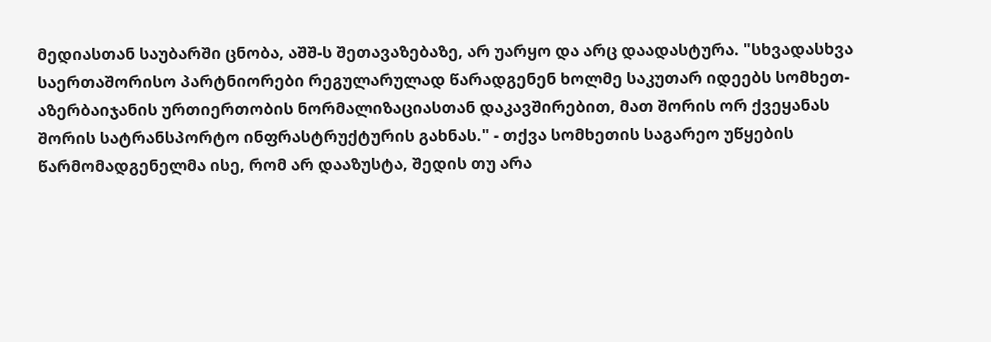მედიასთან საუბარში ცნობა, აშშ-ს შეთავაზებაზე, არ უარყო და არც დაადასტურა. "სხვადასხვა საერთაშორისო პარტნიორები რეგულარულად წარადგენენ ხოლმე საკუთარ იდეებს სომხეთ-აზერბაიჯანის ურთიერთობის ნორმალიზაციასთან დაკავშირებით, მათ შორის ორ ქვეყანას შორის სატრანსპორტო ინფრასტრუქტურის გახნას." - თქვა სომხეთის საგარეო უწყების წარმომადგენელმა ისე, რომ არ დააზუსტა, შედის თუ არა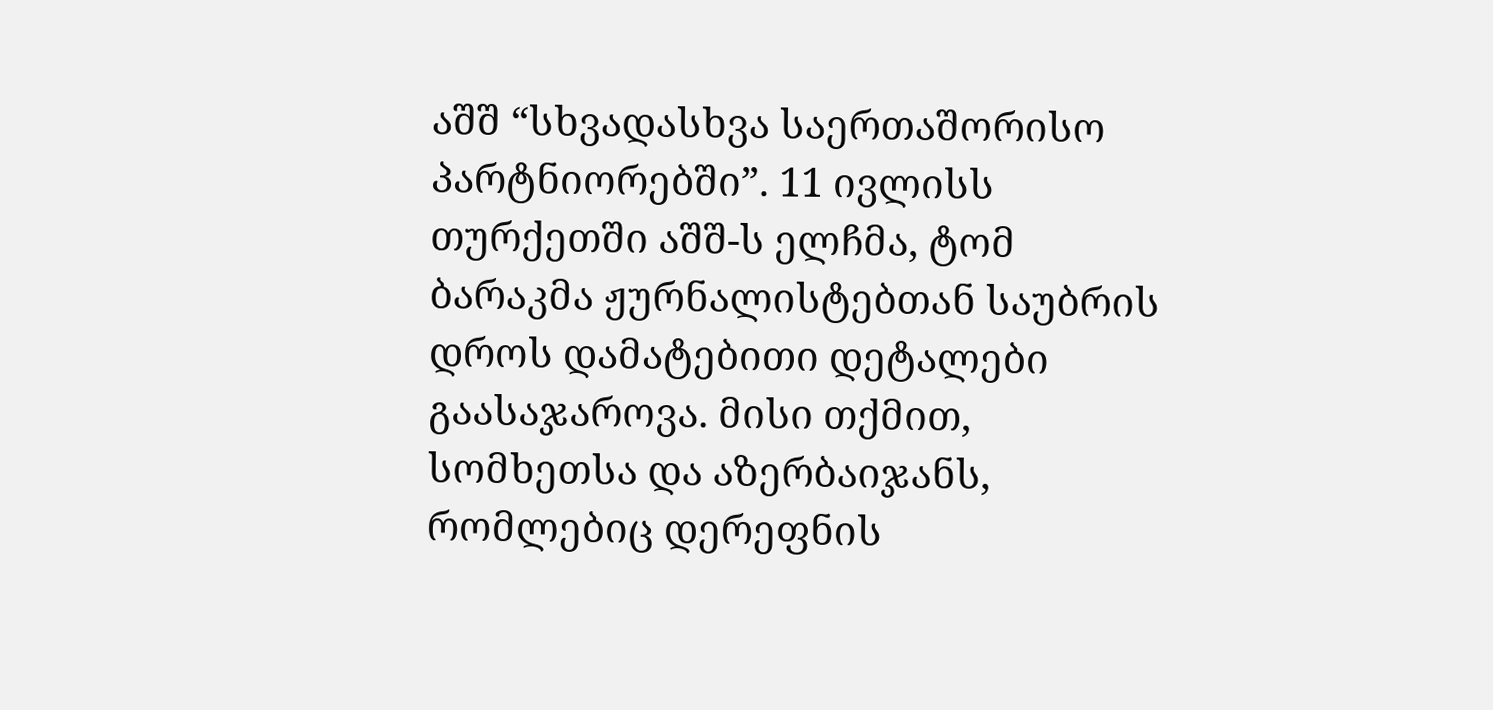აშშ “სხვადასხვა საერთაშორისო პარტნიორებში”. 11 ივლისს თურქეთში აშშ-ს ელჩმა, ტომ ბარაკმა ჟურნალისტებთან საუბრის დროს დამატებითი დეტალები გაასაჯაროვა. მისი თქმით, სომხეთსა და აზერბაიჯანს, რომლებიც დერეფნის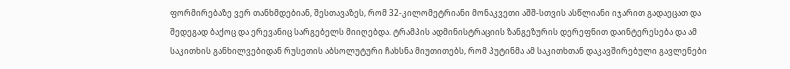ფორმირებაზე ვერ თანხმდებიან, შესთავაზეს, რომ 32-კილომეტრიანი მონაკვეთი აშშ-სთვის ასწლიანი იჯარით გადაეცათ და შედეგად ბაქოც და ერევანიც სარგებელს მიიღებდა. ტრამპის ადმინისტრაციის ზანგეზურის დერეფნით დაინტერესება და ამ საკითხის განხილვებიდან რუსეთის აბსოლუტური ჩახსნა მიუთითებს, რომ პუტინმა ამ საკითხთან დაკავშირებული გავლენები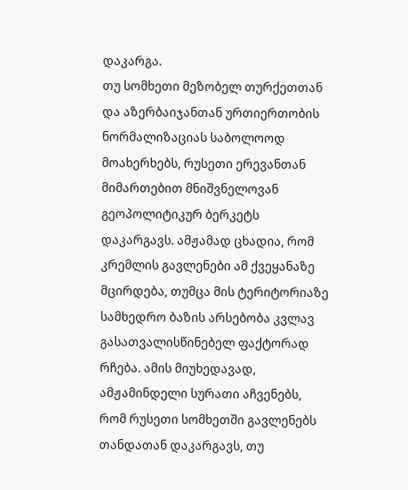დაკარგა.
თუ სომხეთი მეზობელ თურქეთთან და აზერბაიჯანთან ურთიერთობის ნორმალიზაციას საბოლოოდ მოახერხებს, რუსეთი ერევანთან მიმართებით მნიშვნელოვან გეოპოლიტიკურ ბერკეტს დაკარგავს. ამჟამად ცხადია, რომ კრემლის გავლენები ამ ქვეყანაზე მცირდება, თუმცა მის ტერიტორიაზე სამხედრო ბაზის არსებობა კვლავ გასათვალისწინებელ ფაქტორად რჩება. ამის მიუხედავად, ამჟამინდელი სურათი აჩვენებს, რომ რუსეთი სომხეთში გავლენებს თანდათან დაკარგავს, თუ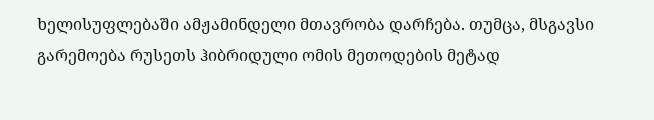ხელისუფლებაში ამჟამინდელი მთავრობა დარჩება. თუმცა, მსგავსი გარემოება რუსეთს ჰიბრიდული ომის მეთოდების მეტად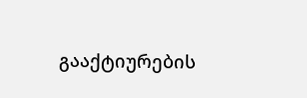გააქტიურების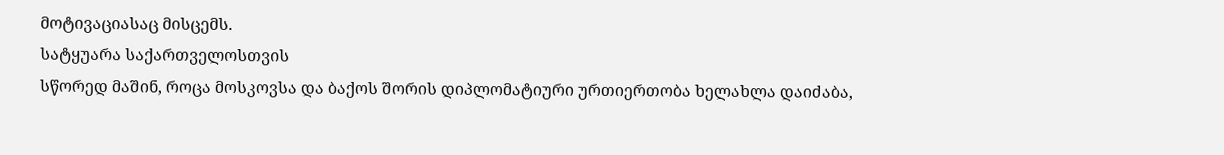მოტივაციასაც მისცემს.
სატყუარა საქართველოსთვის
სწორედ მაშინ, როცა მოსკოვსა და ბაქოს შორის დიპლომატიური ურთიერთობა ხელახლა დაიძაბა,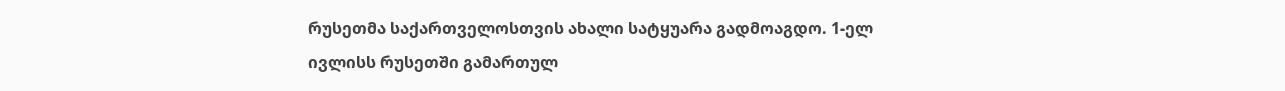რუსეთმა საქართველოსთვის ახალი სატყუარა გადმოაგდო. 1-ელ ივლისს რუსეთში გამართულ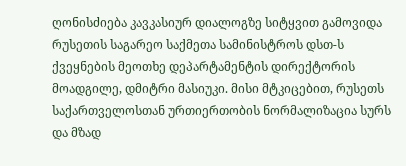ღონისძიება კავკასიურ დიალოგზე სიტყვით გამოვიდა რუსეთის საგარეო საქმეთა სამინისტროს დსთ-ს ქვეყნების მეოთხე დეპარტამენტის დირექტორის მოადგილე, დმიტრი მასიუკი. მისი მტკიცებით, რუსეთს საქართველოსთან ურთიერთობის ნორმალიზაცია სურს და მზად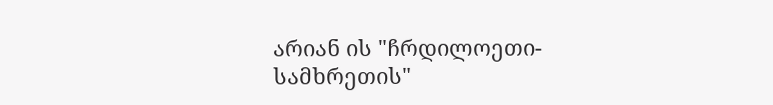არიან ის "ჩრდილოეთი-სამხრეთის"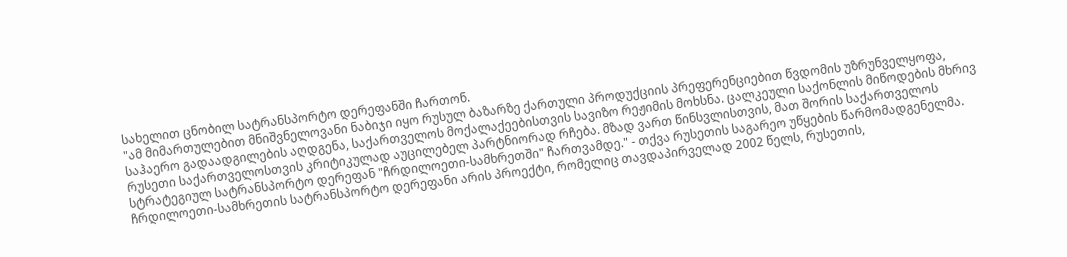სახელით ცნობილ სატრანსპორტო დერეფანში ჩართონ.
"ამ მიმართულებით მნიშვნელოვანი ნაბიჯი იყო რუსულ ბაზარზე ქართული პროდუქციის პრეფერენციებით წვდომის უზრუნველყოფა, საჰაერო გადაადგილების აღდგენა, საქართველოს მოქალაქეებისთვის სავიზო რეჟიმის მოხსნა. ცალკეული საქონლის მიწოდების მხრივ რუსეთი საქართველოსთვის კრიტიკულად აუცილებელ პარტნიორად რჩება. მზად ვართ წინსვლისთვის, მათ შორის საქართველოს სტრატეგიულ სატრანსპორტო დერეფან "ჩრდილოეთი-სამხრეთში" ჩართვამდე." - თქვა რუსეთის საგარეო უწყების წარმომადგენელმა.
ჩრდილოეთი-სამხრეთის სატრანსპორტო დერეფანი არის პროექტი, რომელიც თავდაპირველად 2002 წელს, რუსეთის,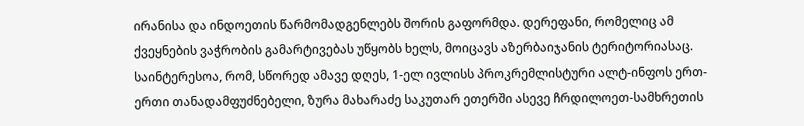ირანისა და ინდოეთის წარმომადგენლებს შორის გაფორმდა. დერეფანი, რომელიც ამ ქვეყნების ვაჭრობის გამარტივებას უწყობს ხელს, მოიცავს აზერბაიჯანის ტერიტორიასაც.
საინტერესოა, რომ, სწორედ ამავე დღეს, 1-ელ ივლისს პროკრემლისტური ალტ-ინფოს ერთ-ერთი თანადამფუძნებელი, ზურა მახარაძე საკუთარ ეთერში ასევე ჩრდილოეთ-სამხრეთის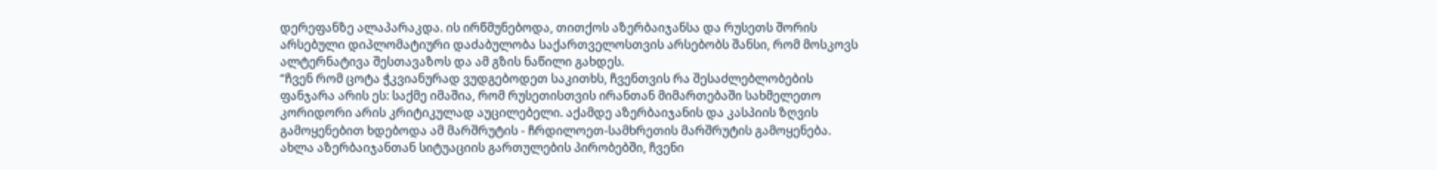დერეფანზე ალაპარაკდა. ის ირწმუნებოდა, თითქოს აზერბაიჯანსა და რუსეთს შორის არსებული დიპლომატიური დაძაბულობა საქართველოსთვის არსებობს შანსი, რომ მოსკოვს ალტერნატივა შესთავაზოს და ამ გზის ნაწილი გახდეს.
“ჩვენ რომ ცოტა ჭკვიანურად ვუდგებოდეთ საკითხს, ჩვენთვის რა შესაძლებლობების ფანჯარა არის ეს: საქმე იმაშია, რომ რუსეთისთვის ირანთან მიმართებაში სახმელეთო კორიდორი არის კრიტიკულად აუცილებელი. აქამდე აზერბაიჯანის და კასპიის ზღვის გამოყენებით ხდებოდა ამ მარშრუტის - ჩრდილოეთ-სამხრეთის მარშრუტის გამოყენება. ახლა აზერბაიჯანთან სიტუაციის გართულების პირობებში, ჩვენი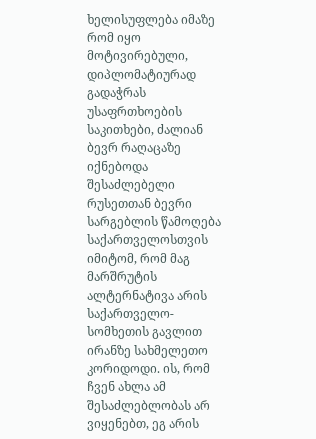ხელისუფლება იმაზე რომ იყო მოტივირებული, დიპლომატიურად გადაჭრას უსაფრთხოების საკითხები, ძალიან ბევრ რაღაცაზე იქნებოდა შესაძლებელი რუსეთთან ბევრი სარგებლის წამოღება საქართველოსთვის იმიტომ, რომ მაგ მარშრუტის ალტერნატივა არის საქართველო-სომხეთის გავლით ირანზე სახმელეთო კორიდოდი. ის, რომ ჩვენ ახლა ამ შესაძლებლობას არ ვიყენებთ, ეგ არის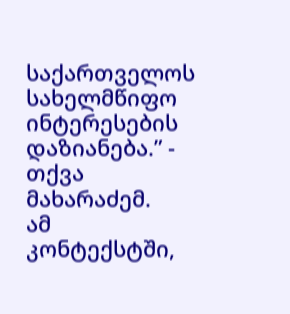საქართველოს სახელმწიფო ინტერესების დაზიანება.” - თქვა მახარაძემ.
ამ კონტექსტში,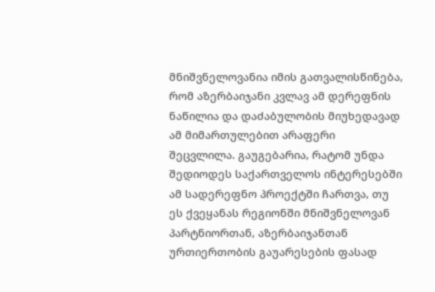მნიშვნელოვანია იმის გათვალისწინება, რომ აზერბაიჯანი კვლავ ამ დერეფნის ნაწილია და დაძაბულობის მიუხედავად ამ მიმართულებით არაფერი შეცვლილა. გაუგებარია, რატომ უნდა შედიოდეს საქართველოს ინტერესებში ამ სადერეფნო პროექტში ჩართვა, თუ ეს ქვეყანას რეგიონში მნიშვნელოვან პარტნიორთან, აზერბაიჯანთან ურთიერთობის გაუარესების ფასად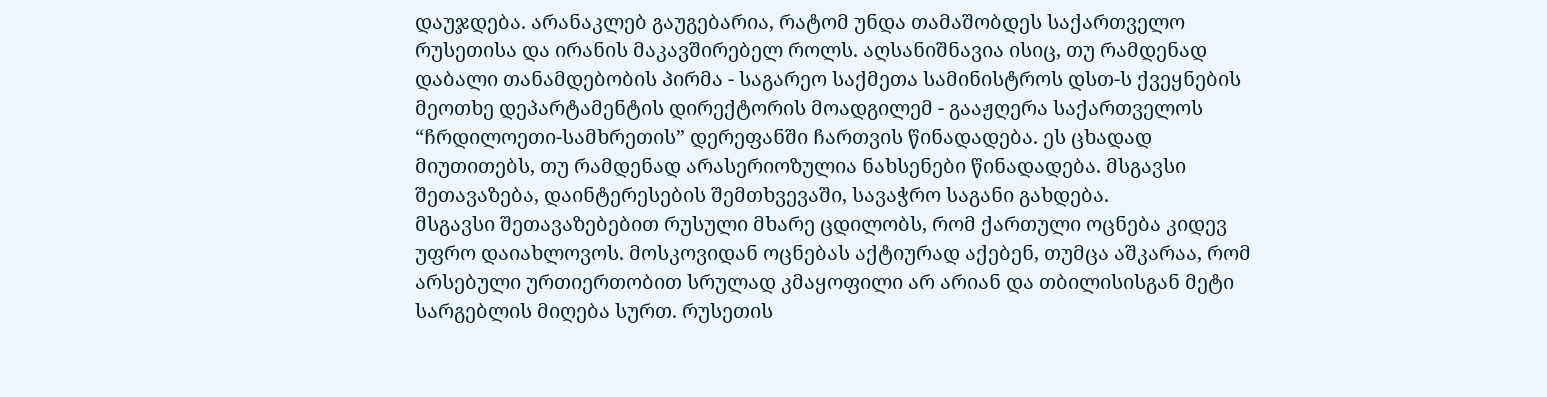დაუჯდება. არანაკლებ გაუგებარია, რატომ უნდა თამაშობდეს საქართველო რუსეთისა და ირანის მაკავშირებელ როლს. აღსანიშნავია ისიც, თუ რამდენად დაბალი თანამდებობის პირმა - საგარეო საქმეთა სამინისტროს დსთ-ს ქვეყნების მეოთხე დეპარტამენტის დირექტორის მოადგილემ - გააჟღერა საქართველოს “ჩრდილოეთი-სამხრეთის” დერეფანში ჩართვის წინადადება. ეს ცხადად მიუთითებს, თუ რამდენად არასერიოზულია ნახსენები წინადადება. მსგავსი შეთავაზება, დაინტერესების შემთხვევაში, სავაჭრო საგანი გახდება.
მსგავსი შეთავაზებებით რუსული მხარე ცდილობს, რომ ქართული ოცნება კიდევ უფრო დაიახლოვოს. მოსკოვიდან ოცნებას აქტიურად აქებენ, თუმცა აშკარაა, რომ არსებული ურთიერთობით სრულად კმაყოფილი არ არიან და თბილისისგან მეტი სარგებლის მიღება სურთ. რუსეთის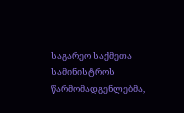საგარეო საქმეთა სამინისტროს წარმომადგენლებმა,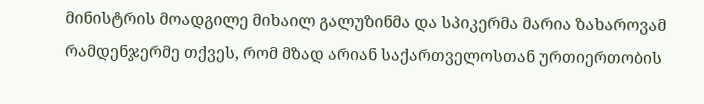მინისტრის მოადგილე მიხაილ გალუზინმა და სპიკერმა მარია ზახაროვამ რამდენჯერმე თქვეს, რომ მზად არიან საქართველოსთან ურთიერთობის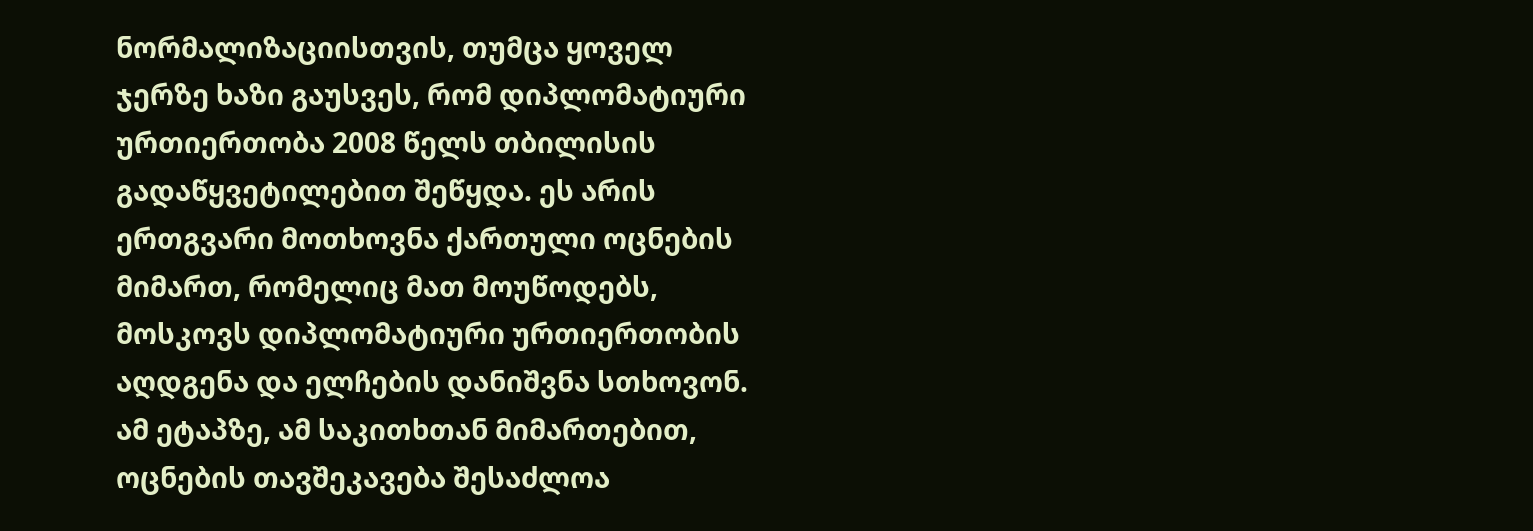ნორმალიზაციისთვის, თუმცა ყოველ ჯერზე ხაზი გაუსვეს, რომ დიპლომატიური ურთიერთობა 2008 წელს თბილისის გადაწყვეტილებით შეწყდა. ეს არის ერთგვარი მოთხოვნა ქართული ოცნების მიმართ, რომელიც მათ მოუწოდებს, მოსკოვს დიპლომატიური ურთიერთობის აღდგენა და ელჩების დანიშვნა სთხოვონ. ამ ეტაპზე, ამ საკითხთან მიმართებით, ოცნების თავშეკავება შესაძლოა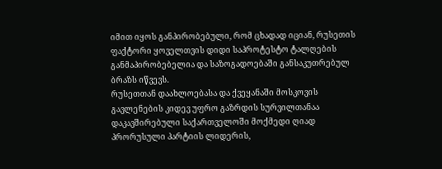იმით იყოს განპირობებული, რომ ცხადად იციან, რუსეთის ფაქტორი ყოველთვის დიდი საპროტესტო ტალღების განმაპირობებელია და საზოგადოებაში განსაკუთრებულ ბრაზს იწვევს.
რუსეთთან დაახლოებასა და ქვეყანაში მოსკოვის გავლენების კიდევ უფრო გაზრდის სურვილთანაა დაკავშირებული საქართველოში მოქმედი ღიად პრორუსული პარტიის ლიდერის,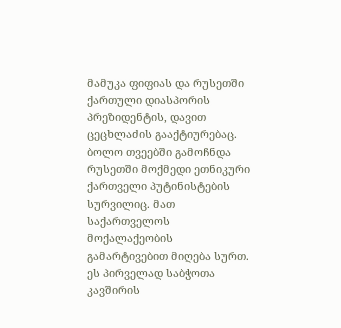მამუკა ფიფიას და რუსეთში ქართული დიასპორის პრეზიდენტის, დავით ცეცხლაძის გააქტიურებაც. ბოლო თვეებში გამოჩნდა რუსეთში მოქმედი ეთნიკური ქართველი პუტინისტების სურვილიც. მათ საქართველოს მოქალაქეობის გამარტივებით მიღება სურთ. ეს პირველად საბჭოთა კავშირის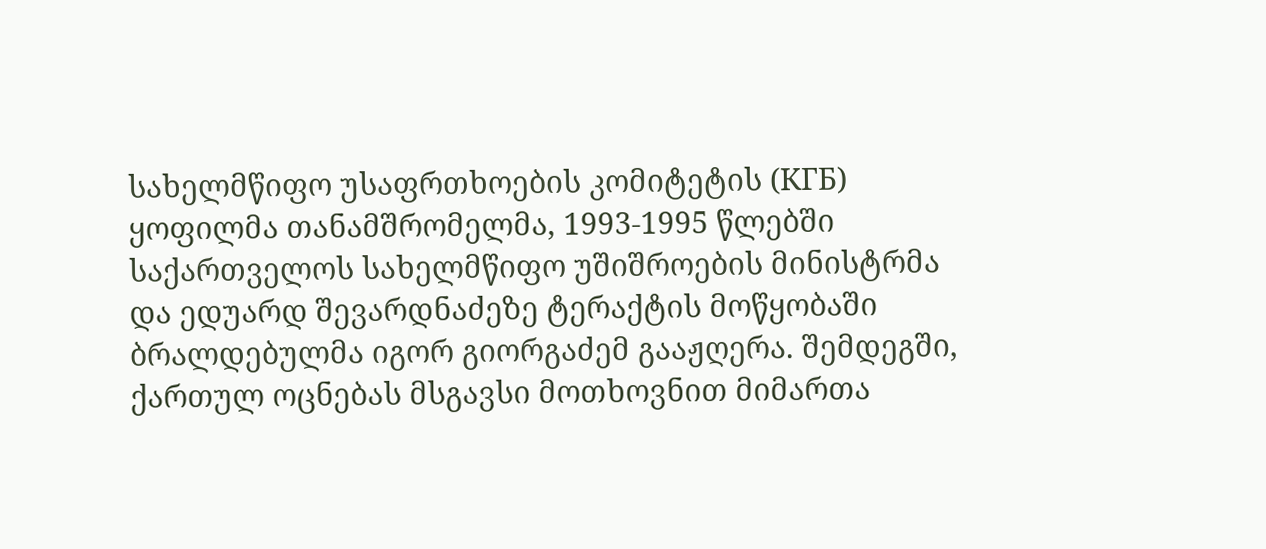სახელმწიფო უსაფრთხოების კომიტეტის (КГБ) ყოფილმა თანამშრომელმა, 1993-1995 წლებში საქართველოს სახელმწიფო უშიშროების მინისტრმა და ედუარდ შევარდნაძეზე ტერაქტის მოწყობაში ბრალდებულმა იგორ გიორგაძემ გააჟღერა. შემდეგში, ქართულ ოცნებას მსგავსი მოთხოვნით მიმართა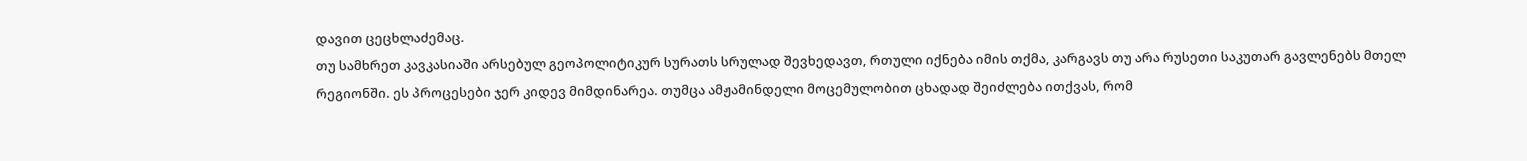დავით ცეცხლაძემაც.
თუ სამხრეთ კავკასიაში არსებულ გეოპოლიტიკურ სურათს სრულად შევხედავთ, რთული იქნება იმის თქმა, კარგავს თუ არა რუსეთი საკუთარ გავლენებს მთელ რეგიონში. ეს პროცესები ჯერ კიდევ მიმდინარეა. თუმცა ამჟამინდელი მოცემულობით ცხადად შეიძლება ითქვას, რომ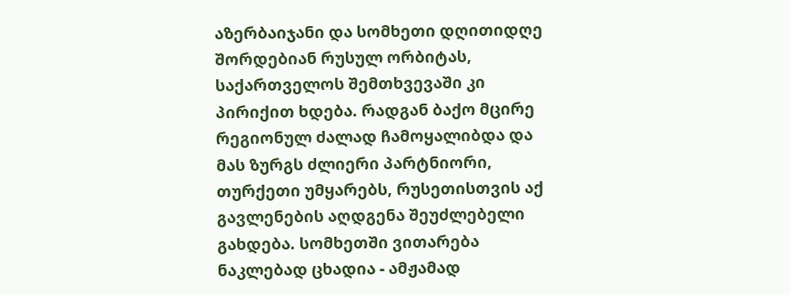აზერბაიჯანი და სომხეთი დღითიდღე შორდებიან რუსულ ორბიტას, საქართველოს შემთხვევაში კი პირიქით ხდება. რადგან ბაქო მცირე რეგიონულ ძალად ჩამოყალიბდა და მას ზურგს ძლიერი პარტნიორი, თურქეთი უმყარებს, რუსეთისთვის აქ გავლენების აღდგენა შეუძლებელი გახდება. სომხეთში ვითარება ნაკლებად ცხადია - ამჟამად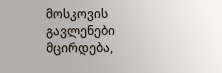მოსკოვის გავლენები მცირდება,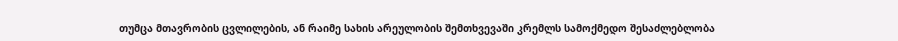თუმცა მთავრობის ცვლილების, ან რაიმე სახის არეულობის შემთხვევაში კრემლს სამოქმედო შესაძლებლობა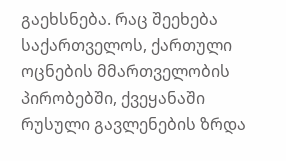გაეხსნება. რაც შეეხება საქართველოს, ქართული ოცნების მმართველობის პირობებში, ქვეყანაში რუსული გავლენების ზრდა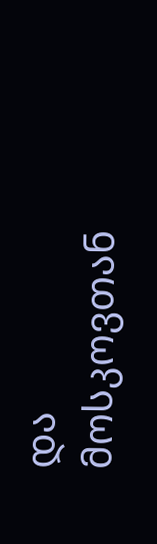და მოსკოვთან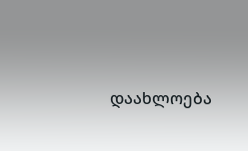დაახლოება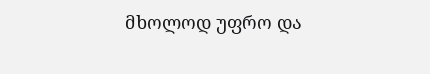მხოლოდ უფრო და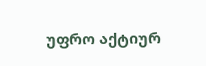უფრო აქტიურ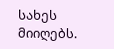სახეს მიიღებს.